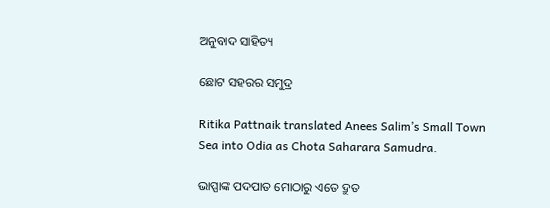ଅନୁବାଦ ସାହିତ୍ୟ

ଛୋଟ ସହରର ସମୁଦ୍ର

Ritika Pattnaik translated Anees Salim’s Small Town Sea into Odia as Chota Saharara Samudra.

ଭାପ୍ପାଙ୍କ ପଦପାତ ମୋଠାରୁ ଏତେ ଦ୍ରୁତ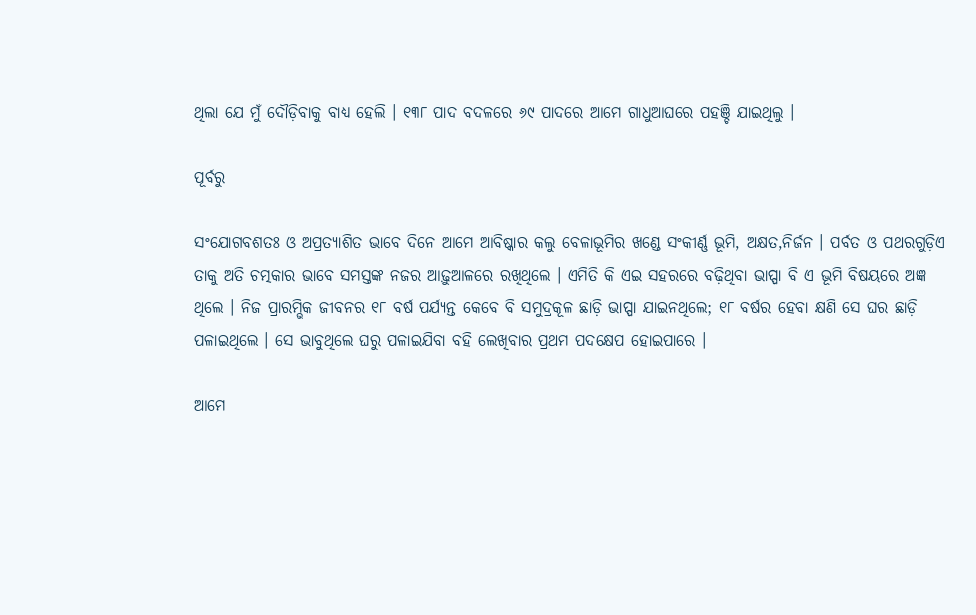ଥିଲା ଯେ ମୁଁ ଦୌଡ଼ିବାକୁ ବାଧ୍ୟ ହେଲି । ୧୩୮ ପାଦ ବଦଳରେ ୬୯ ପାଦରେ ଆମେ ଗାଧୁଆଘରେ ପହଞ୍ଚି ଯାଇଥିଲୁ ।

ପୂର୍ବରୁ

ସଂଯୋଗବଶତଃ ଓ ଅପ୍ରତ୍ୟାଶିତ ଭାବେ ଦିନେ ଆମେ ଆବିଷ୍କାର କଲୁ ବେଳାଭୂମିର ଖଣ୍ଡେ ସଂକୀର୍ଣ୍ଣ ଭୂମି, ଅକ୍ଷତ,ନିର୍ଜନ । ପର୍ବତ ଓ ପଥରଗୁଡ଼ିଏ ତାକୁ ଅତି ଚତ୍ମକାର ଭାବେ ସମସ୍ତଙ୍କ ନଜର ଆଢ଼ୁଆଳରେ ରଖିଥିଲେ । ଏମିତି କି ଏଇ ସହରରେ ବଢ଼ିଥିବା ଭାପ୍ପା ବି ଏ ଭୂମି ବିଷୟରେ ଅଜ୍ଞ ଥିଲେ । ନିଜ ପ୍ରାରମ୍ଭିକ ଜୀବନର ୧୮ ବର୍ଷ ପର୍ଯ୍ୟନ୍ତ କେବେ ବି ସମୁଦ୍ରକୂଳ ଛାଡ଼ି ଭାପ୍ପା ଯାଇନଥିଲେ; ୧୮ ବର୍ଷର ହେବା କ୍ଷଣି ସେ ଘର ଛାଡ଼ି ପଳାଇଥିଲେ । ସେ ଭାବୁଥିଲେ ଘରୁ ପଳାଇଯିବା ବହି ଲେଖିବାର ପ୍ରଥମ ପଦକ୍ଷେପ ହୋଇପାରେ ।

ଆମେ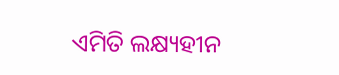ଏମିତି ଲକ୍ଷ୍ୟହୀନ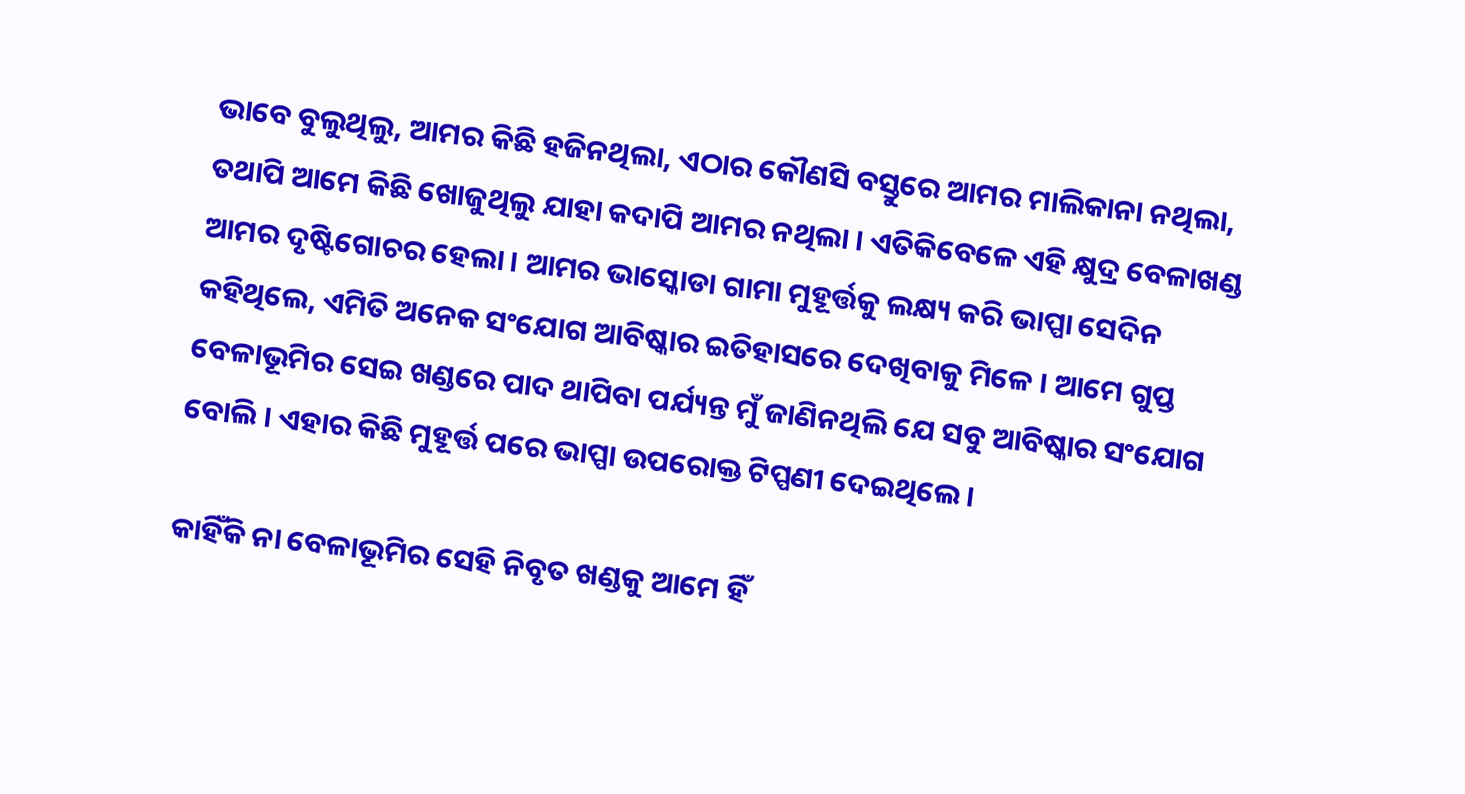ଭାବେ ବୁଲୁଥିଲୁ, ଆମର କିଛି ହଜିନଥିଲା, ଏଠାର କୌଣସି ବସ୍ତୁରେ ଆମର ମାଲିକାନା ନଥିଲା, ତଥାପି ଆମେ କିଛି ଖୋଜୁଥିଲୁ ଯାହା କଦାପି ଆମର ନଥିଲା । ଏତିକିବେଳେ ଏହି କ୍ଷୁଦ୍ର ବେଳାଖଣ୍ଡ ଆମର ଦୃଷ୍ଟିଗୋଚର ହେଲା । ଆମର ଭାସ୍କୋଡା ଗାମା ମୁହୂର୍ତ୍ତକୁ ଲକ୍ଷ୍ୟ କରି ଭାପ୍ପା ସେଦିନ କହିଥିଲେ, ଏମିତି ଅନେକ ସଂଯୋଗ ଆବିଷ୍କାର ଇତିହାସରେ ଦେଖିବାକୁ ମିଳେ । ଆମେ ଗୁପ୍ତ ବେଳାଭୂମିର ସେଇ ଖଣ୍ଡରେ ପାଦ ଥାପିବା ପର୍ଯ୍ୟନ୍ତ ମୁଁ ଜାଣିନଥିଲି ଯେ ସବୁ ଆବିଷ୍କାର ସଂଯୋଗ ବୋଲି । ଏହାର କିଛି ମୁହୂର୍ତ୍ତ ପରେ ଭାପ୍ପା ଉପରୋକ୍ତ ଟିପ୍ପଣୀ ଦେଇଥିଲେ ।

କାହିଁକି ନା ବେଳାଭୂମିର ସେହି ନିବୃତ ଖଣ୍ଡକୁ ଆମେ ହିଁ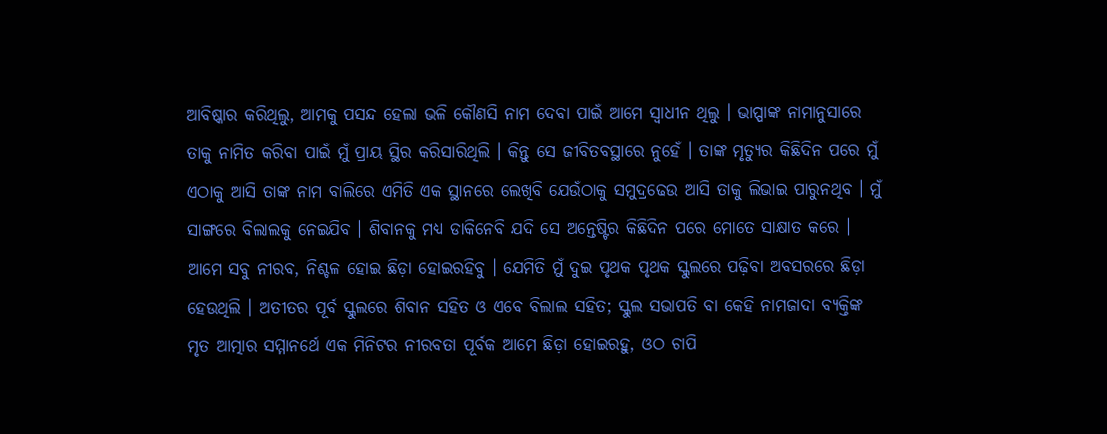ଆବିଷ୍କାର କରିଥିଲୁ, ଆମକୁ ପସନ୍ଦ ହେଲା ଭଳି କୌଣସି ନାମ ଦେବା ପାଇଁ ଆମେ ସ୍ୱାଧୀନ ଥିଲୁ । ଭାପ୍ପାଙ୍କ ନାମାନୁସାରେ ତାକୁ ନାମିତ କରିବା ପାଇଁ ମୁଁ ପ୍ରାୟ ସ୍ଥିର କରିସାରିଥିଲି । କିନ୍ତୁ ସେ ଜୀବିତବସ୍ଥାରେ ନୁହେଁ । ତାଙ୍କ ମୃତ୍ୟୁର କିଛିଦିନ ପରେ ମୁଁ ଏଠାକୁ ଆସି ତାଙ୍କ ନାମ ବାଲିରେ ଏମିତି ଏକ ସ୍ଥାନରେ ଲେଖିବି ଯେଉଁଠାକୁ ସମୁଦ୍ରଢେଉ ଆସି ତାକୁ ଲିଭାଇ ପାରୁନଥିବ । ମୁଁ ସାଙ୍ଗରେ ବିଲାଲକୁ ନେଇଯିବ । ଶିବାନକୁ ମଧ୍ୟ ଡାକିନେବି ଯଦି ସେ ଅନ୍ତେଷ୍ଟିର କିଛିଦିନ ପରେ ମୋତେ ସାକ୍ଷାତ କରେ । ଆମେ ସବୁ ନୀରବ, ନିଶ୍ଚଳ ହୋଇ ଛିଡ଼ା ହୋଇରହିବୁ । ଯେମିତି ମୁଁ ଦୁଇ ପୃଥକ ପୃଥକ ସ୍କୁଲରେ ପଢ଼ିବା ଅବସରରେ ଛିଡ଼ା ହେଉଥିଲି । ଅତୀତର ପୂର୍ବ ସ୍କୁଲରେ ଶିବାନ ସହିତ ଓ ଏବେ ବିଲାଲ ସହିତ; ସ୍କୁଲ ସଭାପତି ବା କେହି ନାମଜାଦା ବ୍ୟକ୍ତିଙ୍କ ମୃତ ଆତ୍ମାର ସମ୍ମାନର୍ଥେ ଏକ ମିନିଟର ନୀରବତା ପୂର୍ବକ ଆମେ ଛିଡ଼ା ହୋଇରହୁ, ଓଠ ଚାପି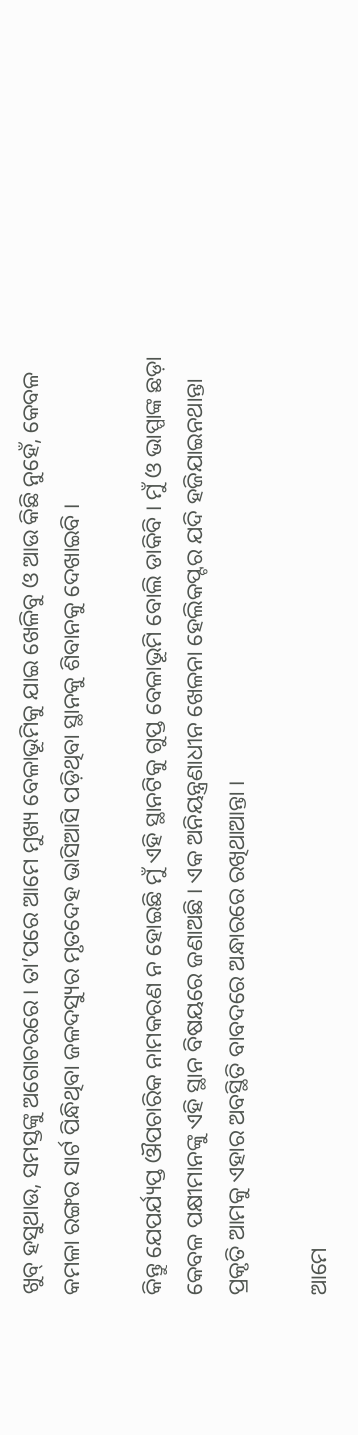ଖୁବ୍ ହସୁଥାଉ, ସମସ୍ତଙ୍କୁ ଅଗୋଚରରେ । ତା’ପରେ ଆମେ ମୁଖ୍ୟ ବେଳାଭୂମିକୁ ଯାଇ ଖେଳିବୁ ଓ ଆଉ କିଛି ନୁହେଁ, କେବଳ କମଳା ରଙ୍ଗର ସାର୍ଟ ପିନ୍ଧିଥିବା ଜଳଦସ୍ୟୁର ମୃତଦେହ ଭାସିଆସି ପଡ଼ିଥିବା ସ୍ଥାନକୁ ଶିବାନକୁ ଦେଖାଇବି ।

କିନ୍ତୁ ଯେପର୍ଯ୍ୟପ୍ତ ଔପଚାରିକ ନାମକରଣ ନ ହୋଇଛି ମୁଁ ଏହି ସ୍ଥାନଟିକୁ ଗୁପ୍ତ ବେଳାଭୂମି ବୋଲି ଡାକିବି । ମୁଁ ଓ ଭାପ୍ପାଙ୍କ ଛଡ଼ା କେବଳ ପକ୍ଷୀମାନଙ୍କୁ ଏହି ସ୍ଥାନ ବିଷୟରେ ଜଣାଅଛି । ଏକ ଅନିୟନ୍ତ୍ରଣାଧୀନ ଖେଳନା ହେଲିକପ୍ଟର ଯଦି ହଜିଯାଇନଥାନ୍ତା ପ୍ରକୃତି ଆମକୁ ଏହାର ଅବସ୍ଥିତି ବାବଦରେ ଅନ୍ଧାରରେ ରଖିଥାଆନ୍ତା ।

ଆମେ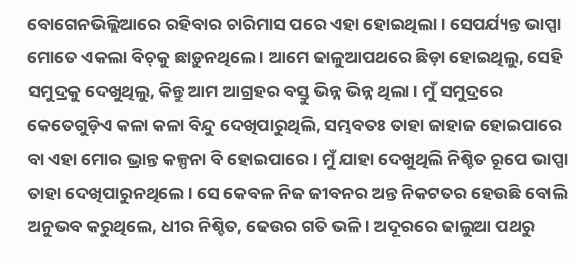ବୋଗେନଭିଲ୍ଲିଆରେ ରହିବାର ଚାରିମାସ ପରେ ଏହା ହୋଇଥିଲା । ସେପର୍ଯ୍ୟନ୍ତ ଭାପ୍ପା ମୋତେ ଏକଲା ବିଚ୍‌କୁ ଛାଡ଼ୁନଥିଲେ । ଆମେ ଢାଳୁଆପଥରେ ଛିଡ଼ା ହୋଇଥିଲୁ, ସେହି ସମୁଦ୍ରକୁ ଦେଖୁଥିଲୁ, କିନ୍ତୁ ଆମ ଆଗ୍ରହର ବସ୍ତୁ ଭିନ୍ନ ଭିନ୍ନ ଥିଲା । ମୁଁ ସମୁଦ୍ରରେ କେତେଗୁଡ଼ିଏ କଳା କଳା ବିନ୍ଦୁ ଦେଖିପାରୁଥିଲି, ସମ୍ଭବତଃ ତାହା ଜାହାଜ ହୋଇପାରେ ବା ଏହା ମୋର ଭ୍ରାନ୍ତ କଳ୍ପନା ବି ହୋଇପାରେ । ମୁଁ ଯାହା ଦେଖୁଥିଲି ନିଶ୍ଚିତ ରୂପେ ଭାପ୍ପା ତାହା ଦେଖିପାରୁନଥିଲେ । ସେ କେବଳ ନିଜ ଜୀବନର ଅନ୍ତ ନିକଟତର ହେଉଛି ବୋଲି ଅନୁଭବ କରୁଥିଲେ, ଧୀର ନିଶ୍ଚିତ, ଢେଉର ଗତି ଭଳି । ଅଦୂରରେ ଢାଲୁଆ ପଥରୁ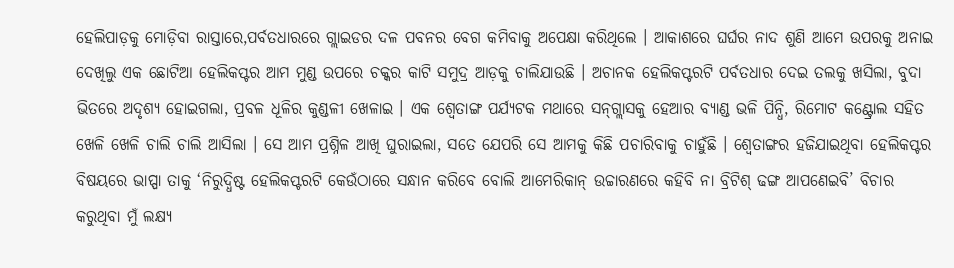ହେଲିପାଡ଼କୁ ମୋଡ଼ିବା ରାସ୍ତାରେ,ପର୍ବତଧାରରେ ଗ୍ଲାଇଡର ଦଳ ପବନର ବେଗ କମିବାକୁ ଅପେକ୍ଷା କରିଥିଲେ । ଆକାଶରେ ଘର୍ଘର ନାଦ ଶୁଣି ଆମେ ଉପରକୁ ଅନାଇ ଦେଖିଲୁ ଏକ ଛୋଟିଆ ହେଲିକପ୍ଟର ଆମ ମୁଣ୍ଡ ଉପରେ ଚକ୍କର କାଟି ସମୁଦ୍ର ଆଡ଼କୁ ଚାଲିଯାଉଛି । ଅଚାନକ ହେଲିକପ୍ଟରଟି ପର୍ବତଧାର ଦେଇ ତଲକୁ ଖସିଲା, ବୁଦା ଭିତରେ ଅଦୃଶ୍ୟ ହୋଇଗଲା, ପ୍ରବଳ ଧୂଳିର କୁଣ୍ଡଳୀ ଖେଳାଇ । ଏକ ଶ୍ୱେତାଙ୍ଗ ପର୍ଯ୍ୟଟକ ମଥାରେ ସନ୍‌ଗ୍ଲାସକୁ ହେଆର ବ୍ୟାଣ୍ଡ ଭଳି ପିନ୍ଧି, ରିମୋଟ କଣ୍ଟ୍ରୋଲ ସହିତ ଖେଳି ଖେଳି ଚାଲି ଚାଲି ଆସିଲା । ସେ ଆମ ପ୍ରଶ୍ନିଳ ଆଖି ଘୁରାଇଲା, ସତେ ଯେପରି ସେ ଆମକୁ କିଛି ପଚାରିବାକୁ ଚାହୁଁଛି । ଶ୍ୱେତାଙ୍ଗର ହଜିଯାଇଥିବା ହେଲିକପ୍ଟର ବିଷୟରେ ଭାପ୍ପା ତାକୁ ‘ନିରୁଦ୍ଧିଷ୍ଟ ହେଲିକପ୍ଟରଟି କେଉଁଠାରେ ସନ୍ଧାନ କରିବେ ବୋଲି ଆମେରିକାନ୍ ଉଚ୍ଚାରଣରେ କହିବି ନା ବ୍ରିଟିଶ୍‌ ଢଙ୍ଗ ଆପଣେଇବି’ ବିଚାର କରୁଥିବା ମୁଁ ଲକ୍ଷ୍ୟ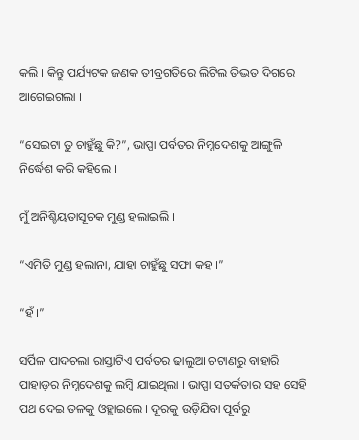କଲି । କିନ୍ତୁ ପର୍ଯ୍ୟଟକ ଜଣକ ତୀବ୍ରଗତିରେ ଲିଟିଲ ତିଦ୍ଭତ ଦିଗରେ ଆଗେଇଗଲା ।

“ସେଇଟା ତୁ ଚାହୁଁଛୁ କି?”, ଭାପ୍ପା ପର୍ବତର ନିମ୍ନଦେଶକୁ ଆଙ୍ଗୁଳି ନିର୍ଦ୍ଧେଶ କରି କହିଲେ ।

ମୁଁ ଅନିଶ୍ଚିୟତାସୂଚକ ମୁଣ୍ଡ ହଲାଇଲି ।

“ଏମିତି ମୁଣ୍ଡ ହଲାନା, ଯାହା ଚାହୁଁଛୁ ସଫା କହ ।”

“ହଁ ।”

ସର୍ପିଳ ପାଦଚଲା ରାସ୍ତାଟିଏ ପର୍ବତର ଢାଲୁଆ ଚଟାଣରୁ ବାହାରି ପାହାଡ଼ର ନିମ୍ନଦେଶକୁ ଲମ୍ବି ଯାଇଥିଲା । ଭାପ୍ପା ସତର୍କତାର ସହ ସେହି ପଥ ଦେଇ ତଳକୁ ଓହ୍ଲାଇଲେ । ଦୂରକୁ ଉଡ଼ିଯିବା ପୂର୍ବରୁ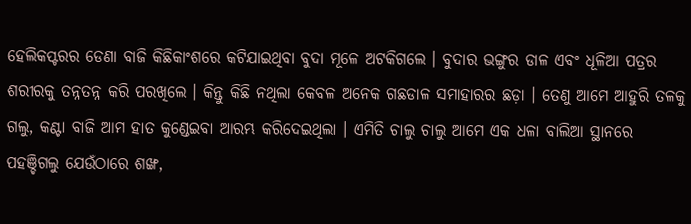ହେଲିକପ୍ଟରର ଡେଣା ବାଜି କିଛିକାଂଶରେ କଟିଯାଇଥିବା ବୁଦା ମୂଳେ ଅଟକିଗଲେ । ବୁଦାର ଭଙ୍ଗୁର ଡାଳ ଏବଂ ଧୂଳିଆ ପତ୍ରର ଶରୀରକୁ ତନ୍ନତନ୍ନ କରି ପରଖିଲେ । କିନ୍ତୁ କିଛି ନଥିଲା କେବଳ ଅନେକ ଗଛଡାଳ ସମାହାରର ଛଡ଼ା । ତେଣୁ ଆମେ ଆହୁରି ତଳକୁ ଗଲୁ, କଣ୍ଟା ବାଜି ଆମ ହାତ କୁଣ୍ଡେଇବା ଆରମ୍ଭ କରିଦେଇଥିଲା । ଏମିତି ଚାଲୁ ଚାଲୁ ଆମେ ଏକ ଧଳା ବାଲିଆ ସ୍ଥାନରେ ପହଞ୍ଚିଗଲୁ ଯେଉଁଠାରେ ଶଙ୍ଖ,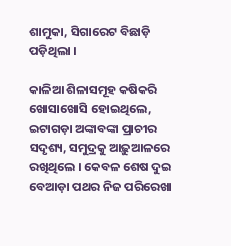ଶାମୁକା, ସିଗାରେଟ ବିଛାଡ଼ି ପଡ଼ିଥିଲା ।

କାଳିଆ ଶିଳାସମୂହ କଷିକରି ଖୋସାଖୋସି ହୋଇଥିଲେ, ଇଟାଗଡ଼ା ଅଙ୍କାବଙ୍କା ପ୍ରାଚୀର ସଦୃଶ୍ୟ, ସମୁଦ୍ରକୁ ଆଢ଼ୁଆଳରେ ରଖିଥିଲେ । କେବଳ ଶେଷ ଦୁଇ ବେଆଡ଼ା ପଥର ନିଜ ପରିରେଖା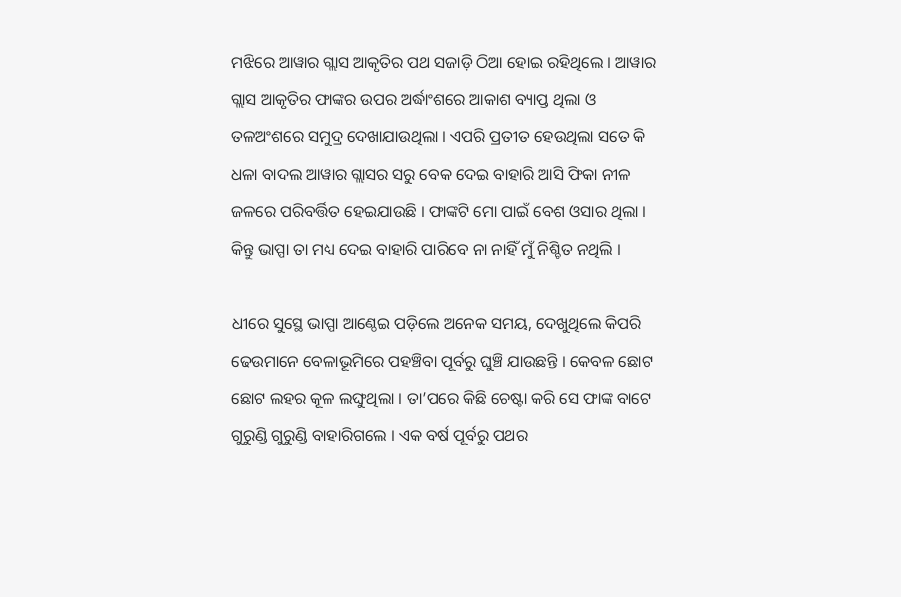ମଝିରେ ଆୱାର ଗ୍ଲାସ ଆକୃତିର ପଥ ସଜାଡ଼ି ଠିଆ ହୋଇ ରହିଥିଲେ । ଆୱାର ଗ୍ଲାସ ଆକୃତିର ଫାଙ୍କର ଉପର ଅର୍ଦ୍ଧାଂଶରେ ଆକାଶ ବ୍ୟାପ୍ତ ଥିଲା ଓ ତଳଅଂଶରେ ସମୁଦ୍ର ଦେଖାଯାଉଥିଲା । ଏପରି ପ୍ରତୀତ ହେଉଥିଲା ସତେ କି ଧଳା ବାଦଲ ଆୱାର ଗ୍ଲାସର ସରୁ ବେକ ଦେଇ ବାହାରି ଆସି ଫିକା ନୀଳ ଜଳରେ ପରିବର୍ତ୍ତିତ ହେଇଯାଉଛି । ଫାଙ୍କଟି ମୋ ପାଇଁ ବେଶ ଓସାର ଥିଲା । କିନ୍ତୁ ଭାପ୍ପା ତା ମଧ୍ୟ ଦେଇ ବାହାରି ପାରିବେ ନା ନାହିଁ ମୁଁ ନିଶ୍ଚିତ ନଥିଲି ।

ଧୀରେ ସୁସ୍ଥେ ଭାପ୍ପା ଆଣ୍ଠେଇ ପଡ଼ିଲେ ଅନେକ ସମୟ, ଦେଖୁଥିଲେ କିପରି ଢେଉମାନେ ବେଳାଭୂମିରେ ପହଞ୍ଚିବା ପୂର୍ବରୁ ଘୁଞ୍ଚି ଯାଉଛନ୍ତି । କେବଳ ଛୋଟ ଛୋଟ ଲହର କୂଳ ଲଙ୍ଘୁଥିଲା । ତା’ପରେ କିଛି ଚେଷ୍ଟା କରି ସେ ଫାଙ୍କ ବାଟେ ଗୁରୁଣ୍ଡି ଗୁରୁଣ୍ଡି ବାହାରିଗଲେ । ଏକ ବର୍ଷ ପୂର୍ବରୁ ପଥର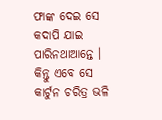ଫାଙ୍କ ଦେଇ ସେ କଦାପି ଯାଇ ପାରିନଥାଆନ୍ତେ । କିନ୍ତୁ ଏବେ ସେ କାର୍ଟୁନ ଚରିତ୍ର ଭଳି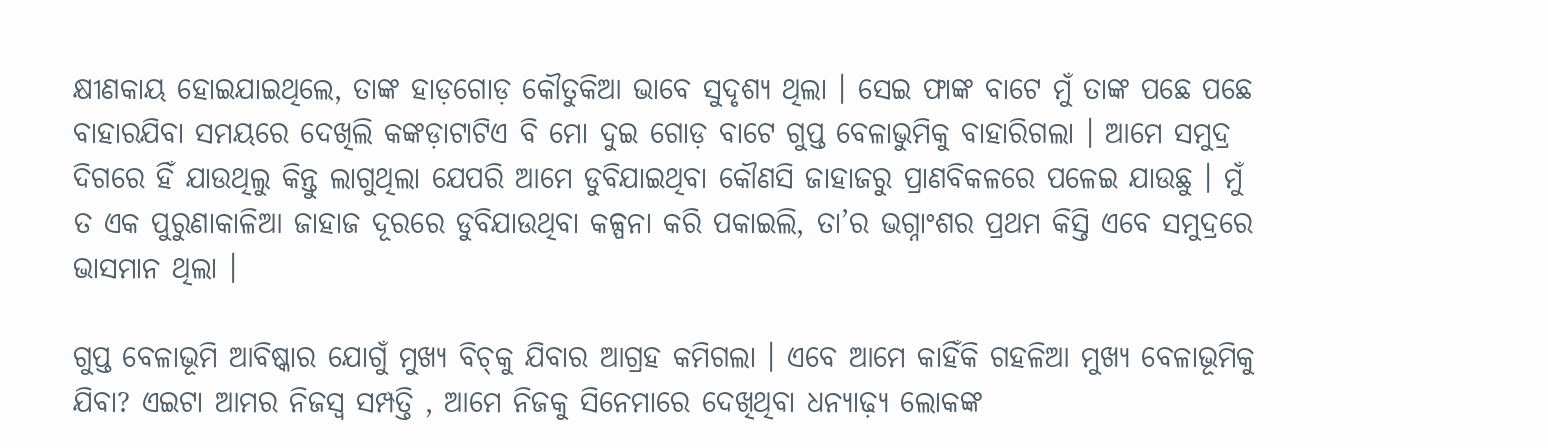କ୍ଷୀଣକାୟ ହୋଇଯାଇଥିଲେ, ତାଙ୍କ ହାଡ଼ଗୋଡ଼ କୌତୁକିଆ ଭାବେ ସୁଦୃଶ୍ୟ ଥିଲା । ସେଇ ଫାଙ୍କ ବାଟେ ମୁଁ ତାଙ୍କ ପଛେ ପଛେ ବାହାରଯିବା ସମୟରେ ଦେଖିଲି କଙ୍କଡ଼ାଟାଟିଏ ବି ମୋ ଦୁଇ ଗୋଡ଼ ବାଟେ ଗୁପ୍ତ ବେଳାଭୁମିକୁ ବାହାରିଗଲା । ଆମେ ସମୁଦ୍ର ଦିଗରେ ହିଁ ଯାଉଥିଲୁ କିନ୍ତୁ ଲାଗୁଥିଲା ଯେପରି ଆମେ ଡୁବିଯାଇଥିବା କୌଣସି ଜାହାଜରୁ ପ୍ରାଣବିକଳରେ ପଳେଇ ଯାଉଛୁ । ମୁଁ ତ ଏକ ପୁରୁଣାକାଳିଆ ଜାହାଜ ଦୂରରେ ଡୁବିଯାଉଥିବା କଳ୍ପନା କରି ପକାଇଲି, ତା’ର ଭଗ୍ନାଂଶର ପ୍ରଥମ କିସ୍ତି ଏବେ ସମୁଦ୍ରରେ ଭାସମାନ ଥିଲା ।

ଗୁପ୍ତ ବେଳାଭୂମି ଆବିଷ୍କାର ଯୋଗୁଁ ମୁଖ୍ୟ ବିଚ୍‌କୁ ଯିବାର ଆଗ୍ରହ କମିଗଲା । ଏବେ ଆମେ କାହିଁକି ଗହଳିଆ ମୁଖ୍ୟ ବେଳାଭୂମିକୁ ଯିବା? ଏଇଟା ଆମର ନିଜସ୍ୱ ସମ୍ପତ୍ତି , ଆମେ ନିଜକୁ ସିନେମାରେ ଦେଖିଥିବା ଧନ୍ୟାଢ଼୍ୟ ଲୋକଙ୍କ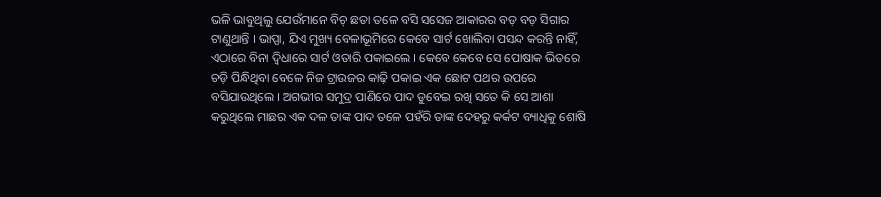ଭଳି ଭାବୁଥିଲୁ ଯେଉଁମାନେ ବିଚ୍ ଛତା ତଳେ ବସି ସସେଜ ଆକାରର ବଡ଼ ବଡ଼ ସିଗାର ଟାଣୁଥାନ୍ତି । ଭାପ୍ପା, ଯିଏ ମୁଖ୍ୟ ବେଳାଭୂମିରେ କେବେ ସାର୍ଟ ଖୋଲିବା ପସନ୍ଦ କରନ୍ତି ନାହିଁ, ଏଠାରେ ବିନା ଦ୍ୱିଧାରେ ସାର୍ଟ ଓତାରି ପକାଇଲେ । କେବେ କେବେ ସେ ପୋଷାକ ଭିତରେ ଚଡ଼ି ପିନ୍ଧିଥିବା ବେଳେ ନିଜ ଟ୍ରାଉଜର କାଢ଼ି ପକାଇ ଏକ ଛୋଟ ପଥର ଉପରେ ବସିଯାଉଥିଲେ । ଅଗଭୀର ସମୁଦ୍ର ପାଣିରେ ପାଦ ଡୁବେଇ ରଖି ସତେ କି ସେ ଆଶା କରୁଥିଲେ ମାଛର ଏକ ଦଳ ତାଙ୍କ ପାଦ ତଳେ ପହଁରି ତାଙ୍କ ଦେହରୁ କର୍କଟ ବ୍ୟାଧିକୁ ଶୋଷି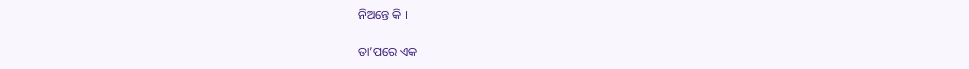ନିଅନ୍ତେ କି ।

ତା’ପରେ ଏକ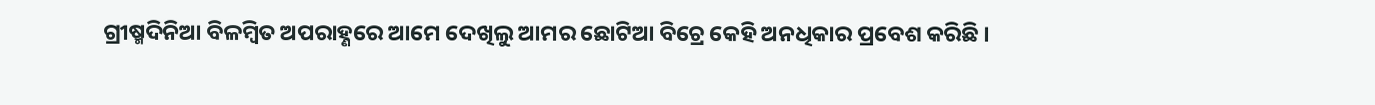ଗ୍ରୀଷ୍ମଦିନିଆ ବିଳମ୍ବିତ ଅପରାହ୍ଣରେ ଆମେ ଦେଖିଲୁ ଆମର ଛୋଟିଆ ବିଚ୍ରେ କେହି ଅନଧିକାର ପ୍ରବେଶ କରିଛି ।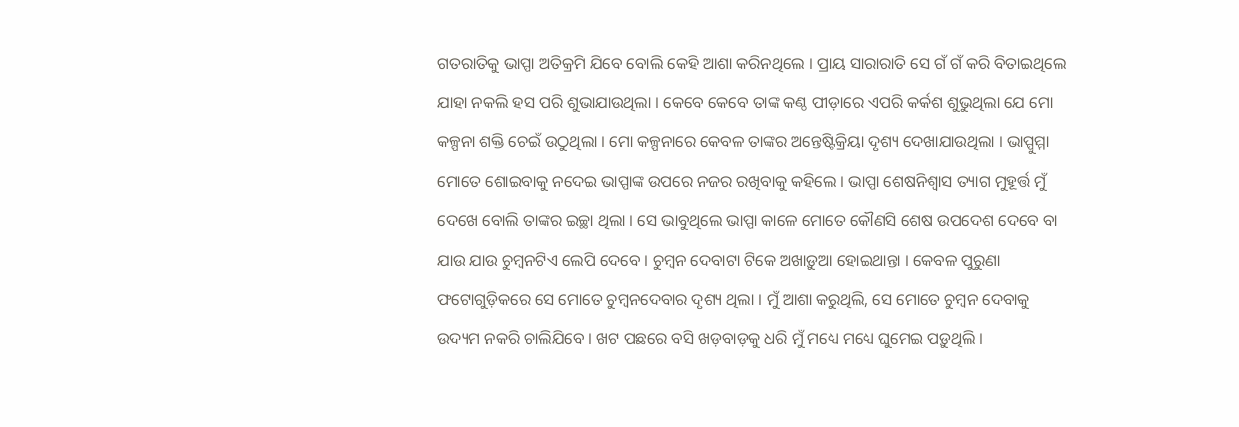ଗତରାତିକୁ ଭାପ୍ପା ଅତିକ୍ରମି ଯିବେ ବୋଲି କେହି ଆଶା କରିନଥିଲେ । ପ୍ରାୟ ସାରାରାତି ସେ ଗଁ ଗଁ କରି ବିତାଇଥିଲେ ଯାହା ନକଲି ହସ ପରି ଶୁଭାଯାଉଥିଲା । କେବେ କେବେ ତାଙ୍କ କଣ୍ଠ ପୀଡ଼ାରେ ଏପରି କର୍କଶ ଶୁଭୁଥିଲା ଯେ ମୋ କଳ୍ପନା ଶକ୍ତି ଚେଇଁ ଉଠୁଥିଲା । ମୋ କଳ୍ପନାରେ କେବଳ ତାଙ୍କର ଅନ୍ତେଷ୍ଟିକ୍ରିୟା ଦୃଶ୍ୟ ଦେଖାଯାଉଥିଲା । ଭାପ୍ପୁମ୍ମା ମୋତେ ଶୋଇବାକୁ ନଦେଇ ଭାପ୍ପାଙ୍କ ଉପରେ ନଜର ରଖିବାକୁ କହିଲେ । ଭାପ୍ପା ଶେଷନିଶ୍ୱାସ ତ୍ୟାଗ ମୁହୂର୍ତ୍ତ ମୁଁ ଦେଖେ ବୋଲି ତାଙ୍କର ଇଚ୍ଛା ଥିଲା । ସେ ଭାବୁଥିଲେ ଭାପ୍ପା କାଳେ ମୋତେ କୌଣସି ଶେଷ ଉପଦେଶ ଦେବେ ବା ଯାଉ ଯାଉ ଚୁମ୍ବନଟିଏ ଲେପି ଦେବେ । ଚୁମ୍ବନ ଦେବାଟା ଟିକେ ଅଖାଡ଼ୁଆ ହୋଇଥାନ୍ତା । କେବଳ ପୁରୁଣା ଫଟୋଗୁଡ଼ିକରେ ସେ ମୋତେ ଚୁମ୍ବନଦେବାର ଦୃଶ୍ୟ ଥିଲା । ମୁଁ ଆଶା କରୁଥିଲି, ସେ ମୋତେ ଚୁମ୍ବନ ଦେବାକୁ ଉଦ୍ୟମ ନକରି ଚାଲିଯିବେ । ଖଟ ପଛରେ ବସି ଖଡ଼ବାଡ଼କୁ ଧରି ମୁଁ ମଧ୍ୟେ ମଧ୍ୟେ ଘୁମେଇ ପଡ଼ୁଥିଲି ।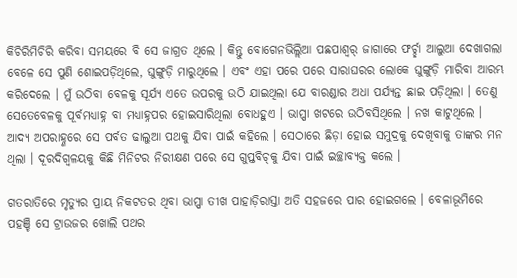କିଚିରିମିଚିରି କରିବା ସମୟରେ ବି ସେ ଜାଗ୍ରତ ଥିଲେ । କିନ୍ତୁ ବୋଗେନଭିଲ୍ଲିଆ ପଛପାଶ୍ୱର୍ ଜାଗାରେ ଫର୍ଚ୍ଛା ଆଲୁଆ ଦେଖାଗଲା ବେଳେ ସେ ପୁଣି ଶୋଇପଡ଼ିଥିଲେ, ଘୁଙ୍ଗୁଡ଼ି ମାରୁଥିଲେ । ଏବଂ ଏହା ପରେ ପରେ ସାରାଘରର ଲୋକେ ଘୁଙ୍ଗୁଡ଼ି ମାରିବା ଆରମ୍ଭ କରିଦେଲେ । ମୁଁ ଉଠିବା ବେଳକୁ ସୂର୍ଯ୍ୟ ଏତେ ଉପରକୁ ଉଠି ଯାଇଥିଲା ଯେ ବାରଣ୍ଡାର ଅଧା ପର୍ଯ୍ୟନ୍ତ ଛାଇ ପଡ଼ିଥିଲା । ତେଣୁ ସେତେବେଳକୁ ପୂର୍ବମଧ୍ୟାହ୍ନ ବା ମଧ୍ୟାହ୍ନପର ହୋଇସାରିଥିଲା ବୋଧହୁଏ । ଭାପ୍ପା ଖଟରେ ଉଠିବସିଥିଲେ । ନଖ କାଟୁଥିଲେ । ଆଦ୍ୟ ଅପରାହ୍ଣରେ ସେ ପର୍ବତ ଢାଲୁଆ ପଥକୁ ଯିବା ପାଇଁ କହିଲେ । ସେଠାରେ ଛିଡ଼ା ହୋଇ ସମୁଦ୍ରକୁ ଦେଖିବାକୁ ତାଙ୍କର ମନ ଥିଲା । ଦୂରଦିଗ୍ବଳୟକୁ କିଛି ମିନିଟର ନିରୀକ୍ଷଣ ପରେ ସେ ଗୁପ୍ତବିଚ୍‌କୁ ଯିବା ପାଇଁ ଇଚ୍ଛାବ୍ୟକ୍ତ କଲେ ।

ଗତରାତିରେ ମୃତ୍ୟୁର ପ୍ରାୟ ନିକଟତର ଥିବା ଭାପ୍ପା ତୀଖ ପାହାଡ଼ିରାସ୍ତା ଅତି ସହଜରେ ପାର ହୋଇଗଲେ । ବେଳାଭୂମିରେ ପହଞ୍ଚି ସେ ଟ୍ରାଉଜର ଖୋଲି ପଥର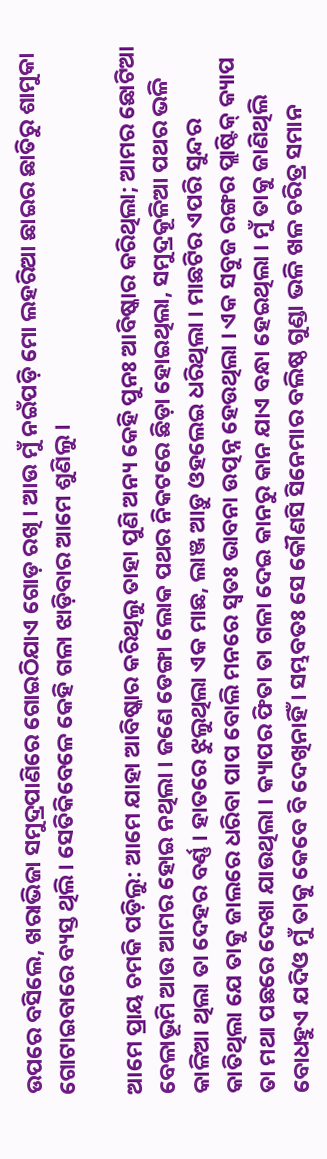ଉପରେ ବସିଲେ, ଖରାଭିଜା ସମୁଦ୍ରପାଣିରେ ଗୋଇଠିଯାଏ ଗୋଡ଼ ରଖି । ଆଉ ମୁଁ ନଇଁପଡ଼ି ମୋ ଲହରିଆ ଛାଇର ଛାତିରୁ ଶାମୁକା ଗୋଟାଇବାରେ ବ୍ୟସ୍ତ ଥିଲି । ସେତିକିବେଳେ କେହି ଗଳା ଝାଡ଼ିବାର ଆମେ ଶୁଣିଲୁ ।

ଆମେ ପ୍ରାୟ ଚମକି ପଡ଼ିଲୁ: ଆମେ ଯାହା ଆବିଷ୍କାର କରିଥିଲୁ ତାହା ପୁଣି ଅନ୍ୟ କେହି ପୁନଃ ଆବିଷ୍କାର କରିଥିଲା; ଆମର ଛୋଟିଆ ବେଳାଭୂମି ଆଉ ଆମର ହୋଇ ନଥିଲା । ଜଣେ ଡେଙ୍ଗା ଲୋକ ପଥର ନିକଟରେ ଛିଡ଼ା ହୋଇଥିଲା, ସମୁଦ୍ରକୂଳିଆ ପଥର ଭଳି କାଳିଆ ଥିଲା ତା ଦେହର ବର୍ଣ୍ଣ । ହାତରେ ଝୁଲୁଥିଲା ଏକ ମାଛ, ଲାଞ୍ଜ ଆଡ଼ୁ ଓହଲେଇ ଧରିଥିଲା । ମାଛଟିର ଏପରି ସୁନ୍ଦର କାତିଥିଲା ଯେ ତାକୁ ଜାଲରେ ଧରିବା ପାପ ବୋଲି ମନରେ ସ୍ୱତଃ ଭାବନା ଉତ୍ପନ୍ନ ହେଉଥିଲା । ଏକ ସବୁଜ ରଙ୍ଗର ପ୍ଲାଷ୍ଟିକ୍ କ୍ୟାପ ତା ମଥା ପଛରେ ଦେଖା ଯାଉଥିଲା । କ୍ୟାପର ଫିତା ତା ଗଳା ଦେଇ କାନରୁ କାନ ଯାଏ ବନ୍ଧା ହେଇଥିଲା । ମୁଁ ତାକୁ ଜାଣିଥିଲି ବୋଧହୁଏ ଯଦିଓ ମୁଁ ତାକୁ କେବେ ବି ଦେଖିନାହିଁ । ସମ୍ଭବତଃ ସେ କୌଣସି ସିନେମାର ବଲିଷ୍ଠ ଗୁଣ୍ଡା ଭଳି ଖଳ ଚରିତ୍ର ସମାନ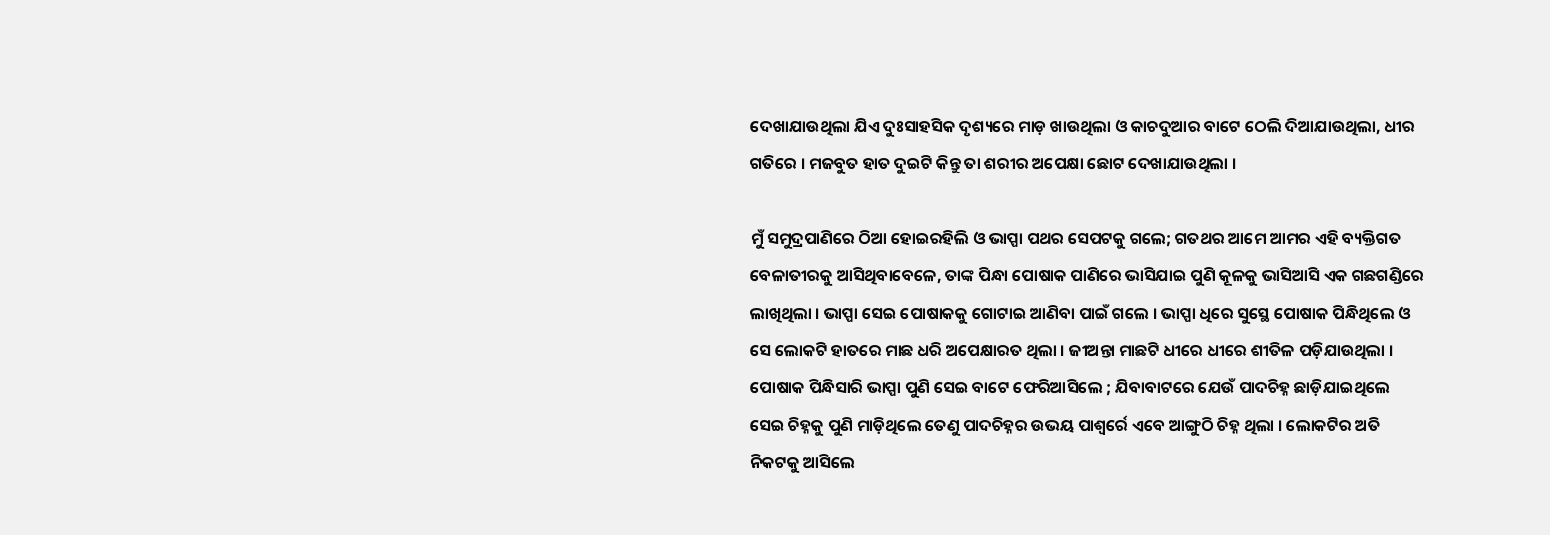ଦେଖାଯାଉଥିଲା ଯିଏ ଦୁଃସାହସିକ ଦୃଶ୍ୟରେ ମାଡ଼ ଖାଉଥିଲା ଓ କାଚଦୁଆର ବାଟେ ଠେଲି ଦିଆଯାଉଥିଲା, ଧୀର ଗତିରେ । ମଜବୁତ ହାତ ଦୁଇଟି କିନ୍ତୁ ତା ଶରୀର ଅପେକ୍ଷା ଛୋଟ ଦେଖାଯାଉଥିଲା ।

ମୁଁ ସମୁଦ୍ରପାଣିରେ ଠିଆ ହୋଇରହିଲି ଓ ଭାପ୍ପା ପଥର ସେପଟକୁ ଗଲେ; ଗତଥର ଆମେ ଆମର ଏହି ବ୍ୟକ୍ତିଗତ ବେଳାତୀରକୁ ଆସିଥିବାବେଳେ, ତାଙ୍କ ପିନ୍ଧା ପୋଷାକ ପାଣିରେ ଭାସିଯାଇ ପୁଣି କୂଳକୁ ଭାସିଆସି ଏକ ଗଛଗଣ୍ଡିରେ ଲାଖିଥିଲା । ଭାପ୍ପା ସେଇ ପୋଷାକକୁ ଗୋଟାଇ ଆଣିବା ପାଇଁ ଗଲେ । ଭାପ୍ପା ଧିରେ ସୁସ୍ଥେ ପୋଷାକ ପିନ୍ଧିଥିଲେ ଓ ସେ ଲୋକଟି ହାତରେ ମାଛ ଧରି ଅପେକ୍ଷାରତ ଥିଲା । ଜୀଅନ୍ତା ମାଛଟି ଧୀରେ ଧୀରେ ଶୀତିଳ ପଡ଼ିଯାଉଥିଲା । ପୋଷାକ ପିନ୍ଧିସାରି ଭାପ୍ପା ପୁଣି ସେଇ ବାଟେ ଫେରିଆସିଲେ ; ଯିବାବାଟରେ ଯେଉଁ ପାଦଚିହ୍ନ ଛାଡ଼ିଯାଇଥିଲେ ସେଇ ଚିହ୍ନକୁ ପୁଣି ମାଡ଼ିଥିଲେ ତେଣୁ ପାଦଚିହ୍ନର ଉଭୟ ପାଶ୍ୱର୍ରେ ଏବେ ଆଙ୍ଗୁଠି ଚିହ୍ନ ଥିଲା । ଲୋକଟିର ଅତି ନିକଟକୁ ଆସିଲେ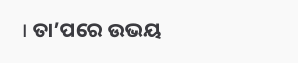। ତା’ପରେ ଉଭୟ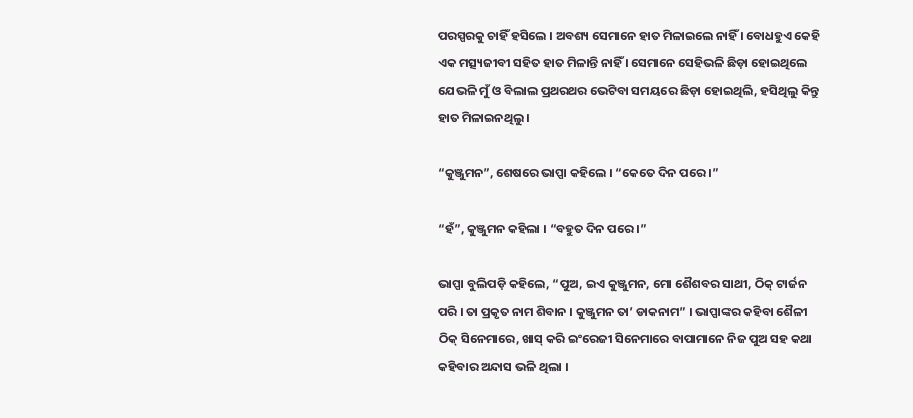ପରସ୍ପରକୁ ଚାହିଁ ହସିଲେ । ଅବଶ୍ୟ ସେମାନେ ହାତ ମିଳାଇଲେ ନାହିଁ । ବୋଧହୁଏ କେହି ଏକ ମତ୍ସ୍ୟଜୀବୀ ସହିତ ହାତ ମିଳାନ୍ତି ନାହିଁ । ସେମାନେ ସେହିଭଳି ଛିଡ଼ା ହୋଇଥିଲେ ଯେଭଳି ମୁଁ ଓ ବିଲାଲ ପ୍ରଥରଥର ଭେଟିବା ସମୟରେ ଛିଡ଼ା ହୋଇଥିଲି, ହସିଥିଲୁ କିନ୍ତୁ ହାତ ମିଳାଇନଥିଲୁ ।

“କୁଞ୍ଜୁମନ”, ଶେଷରେ ଭାପ୍ପା କହିଲେ । “କେତେ ଦିନ ପରେ ।”

“ହଁ”, କୁଞ୍ଜୁମନ କହିଲା । “ବହୁତ ଦିନ ପରେ ।”

ଭାପ୍ପା ବୁଲିପଡ଼ି କହିଲେ, “ପୁଅ, ଇଏ କୁଞ୍ଜୁମନ, ମୋ ଶୈଶବର ସାଥୀ, ଠିକ୍ ଟାର୍ଜନ ପରି । ତା ପ୍ରକୃତ ନାମ ଶିବାନ । କୁଞ୍ଜୁମନ ତା’ ଡାକନାମ” । ଭାପ୍ପାଙ୍କର କହିବା ଶୈଳୀ ଠିକ୍ ସିନେମାରେ, ଖାସ୍ କରି ଇଂରେଜୀ ସିନେମାରେ ବାପାମାନେ ନିଜ ପୁଅ ସହ କଥା କହିବାର ଅନ୍ଦାସ ଭଳି ଥିଲା ।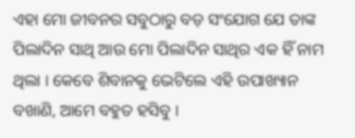ଏହା ମୋ ଜୀବନର ସବୁଠାରୁ ବଡ଼ ସଂଯୋଗ ଯେ ତାଙ୍କ ପିଲାଦିନ ସାଥି ଆଉ ମୋ ପିଲାଦିନ ସାଥିର ଏକ ହିଁ ନାମ ଥିଲା । କେବେ ଶିବାନକୁ ଭେଟିଲେ ଏହି ଉପାଖ୍ୟାନ ବଖାଣି, ଆମେ ବହୁତ ହସିବୁ ।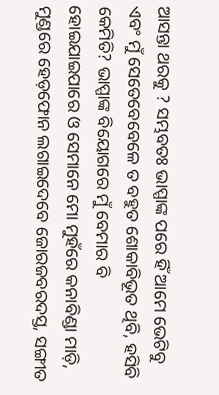ଆସନ୍ତା ଥରକୁ ? ସମ୍ଭବତଃ ଭାପ୍ପାଙ୍କ ପରେ ହିଁ ଆମେ ଭେଟିବୁ ଏବଂ ମୁଁ ସେତେବେବେଳେ ତ ବହୁତ ଶୋକାବିଭୂତ ଥିବି, ହସିବି କେମିତି? ଭାପ୍ପାଙ୍କ ବିୟୋଗରେ ମୁଁ ବେମାର ବି ହୋଇଯାଇପାରେ ଓ ସେମାନେ ମୋ ମୁହଁରେ କନାବିଣ୍ଡା ମାଡ଼ି, ମୁଣ୍ଡରେ ହେଡ଼ଫୋନ ଲଗାଇଦେବେ ଜୋରଜବରଦସ୍ତ, ସଙ୍ଗୀତ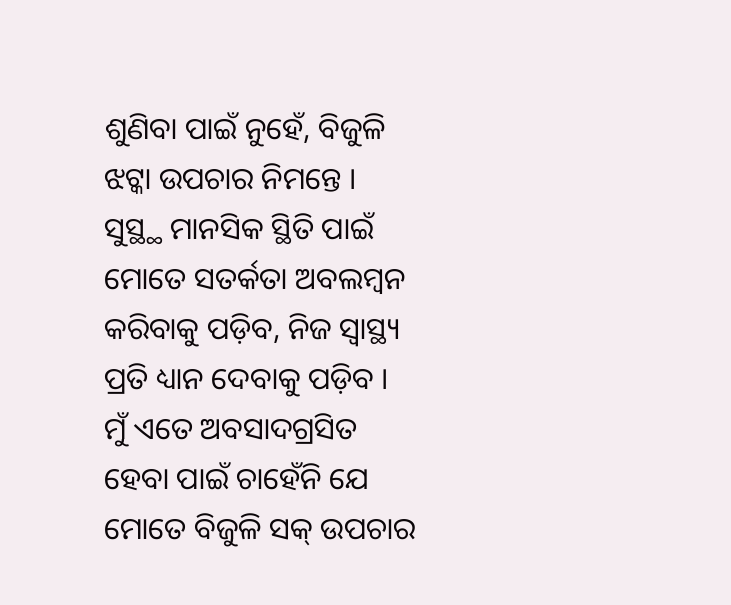ଶୁଣିବା ପାଇଁ ନୁହେଁ, ବିଜୁଳି ଝଟ୍କା ଉପଚାର ନିମନ୍ତେ । ସୁସ୍ଥ୍ଥ ମାନସିକ ସ୍ଥିତି ପାଇଁ ମୋତେ ସତର୍କତା ଅବଲମ୍ବନ କରିବାକୁ ପଡ଼ିବ, ନିଜ ସ୍ୱାସ୍ଥ୍ୟ ପ୍ରତି ଧ୍ୟାନ ଦେବାକୁ ପଡ଼ିବ । ମୁଁ ଏତେ ଅବସାଦଗ୍ରସିତ ହେବା ପାଇଁ ଚାହେଁନି ଯେ ମୋତେ ବିଜୁଳି ସକ୍ ଉପଚାର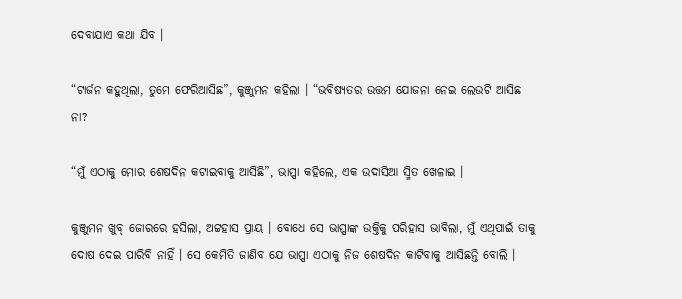ଦେବାଯାଏ କଥା ଯିବ ।

“ଟାର୍ଜନ କହୁଥିଲା, ତୁମେ ଫେରିଆସିଛ”, କୁଞ୍ଜୁମନ କହିଲା । “ଭବିଷ୍ୟତର ଉତ୍ତମ ଯୋଜନା ନେଇ ଲେଉଟି ଆସିଛ ନା?

“ମୁଁ ଏଠାକୁ ମୋର ଶେଷଦିନ କଟାଇବାକୁ ଆସିଛି”, ଭାପ୍ପା କହିଲେ, ଏକ ଉଦାସିଆ ସ୍ମିତ ଖେଳାଇ ।

କୁଞ୍ଜୁମନ ଖୁବ୍ ଜୋରରେ ହସିଲା, ଅଟ୍ଟହାସ ପ୍ରାୟ । ବୋଧେ ସେ ଭାପ୍ପାଙ୍କ ଉକ୍ତିକୁ ପରିହାସ ଭାବିଲା, ମୁଁ ଏଥିପାଇଁ ତାକୁ ଦୋଷ ଦେଇ ପାରିବି ନାହିଁ । ସେ କେମିତି ଜାଣିବ ଯେ ଭାପ୍ପା ଏଠାକୁ ନିଜ ଶେଷଦିନ କାଟିବାକୁ ଆସିଛନ୍ତି ବୋଲି ।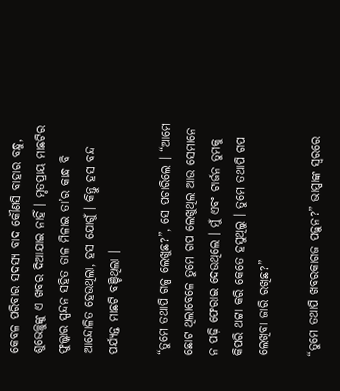କେବଳ ପରିବାର ସଦସ୍ୟ ବାଦ କୌଣସି ବାହାର ବନ୍ଧୁ, ଶୁଭେଚ୍ଛୁଙ୍କୁ ଏ ଖବର ଦିଆଯାଇ ନାହିଁ । ମୃତପ୍ରାୟ ମାଛଟିର ଫୁଲ୍କାର ସ୍ପନ୍ଦନ ସହିତ ତାଳ ମିଳାଇ ତା’ର କାନ୍ଧ ବି ଆନ୍ଦୋଳିତ ହେଉଥିଲା, ହସ ଯୋଗୁଁ । କିନ୍ତୁ ହସ ବନ୍ଦ ପର୍ଯ୍ୟନ୍ତ ମାଛଟି ବଞ୍ଚିଥିଲା ।

“ତୁମେ ତଥାପି ଗଳ୍ପ ଲେଖୁଛ?”, ସେ ପଚାରିଲେ । “ଆମେ ଛୋଟ ଥିଲାବେଳେ ତୁମେ ଗପ ଲେଖୁଥିଲ ଆଉ ସେମାନେ ନ ପଢ଼ି ଫେରାଇ ଦେଉଥିଲେ । ମୁଁ ଏବଂ ଟାର୍ଜନ ତୁମକୁ କିପରି ଥଟ୍ଟା କରି କେତେ ହସୁଥିଲୁ । ତୁମେ ତଥାପି ଗପ ଲେଖିବା ଜାରି ରଖିଛ?”

“ତୁମେ ତଥାପି ଖବରକାଗଜ ପଢ଼ୁନ?” ଭାପ୍ପାଙ୍କ ସ୍ୱରରେ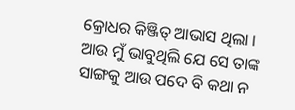କ୍ରୋଧର କିଞ୍ଜିତ୍ ଆଭାସ ଥିଲା । ଆଉ ମୁଁ ଭାବୁଥିଲି ଯେ ସେ ତାଙ୍କ ସାଙ୍ଗକୁ ଆଉ ପଦେ ବି କଥା ନ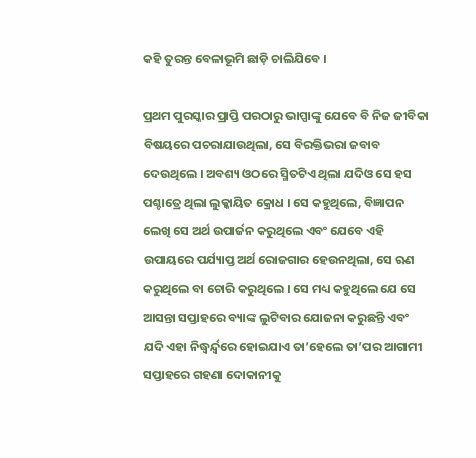କହି ତୁରନ୍ତ ବେଳାଭୂମି ଛାଡ଼ି ଚାଲିଯିବେ ।

ପ୍ରଥମ ପୁରସ୍କାର ପ୍ରାପ୍ତି ପରଠାରୁ ଭାପ୍ପାଙ୍କୁ ଯେବେ ବି ନିଜ ଜୀବିକା ବିଷୟରେ ପଚରାଯାଉଥିଲା, ସେ ବିରକ୍ତିଭରା ଜବାବ ଦେଉଥିଲେ । ଅବଶ୍ୟ ଓଠରେ ସ୍ମିତଟିଏ ଥିଲା ଯଦିଓ ସେ ହସ ପଶ୍ଚାତ୍ରେ ଥିଲା ଲୁକ୍କାୟିତ କ୍ରୋଧ । ସେ କହୁଥିଲେ, ବିଜ୍ଞାପନ ଲେଖି ସେ ଅର୍ଥ ଉପାର୍ଜନ କରୁଥିଲେ ଏବଂ ଯେବେ ଏହି ଉପାୟରେ ପର୍ଯ୍ୟାପ୍ତ ଅର୍ଥ ରୋଜଗାର ହେଉନଥିଲା, ସେ ଋଣ କରୁଥିଲେ ବା ଚୋରି କରୁଥିଲେ । ସେ ମଧ୍ୟ କହୁଥିଲେ ଯେ ସେ ଆସନ୍ତା ସପ୍ତାହରେ ବ୍ୟାଙ୍କ ଲୁଟିବାର ଯୋଜନା କରୁଛନ୍ତି ଏବଂ ଯଦି ଏହା ନିଦ୍ଧ୍ୱର୍ନ୍ଦ୍ୱରେ ହୋଇଯାଏ ତା’ହେଲେ ତା’ପର ଆଗାମୀ ସପ୍ତାହରେ ଗହଣା ଦୋକାନୀକୁ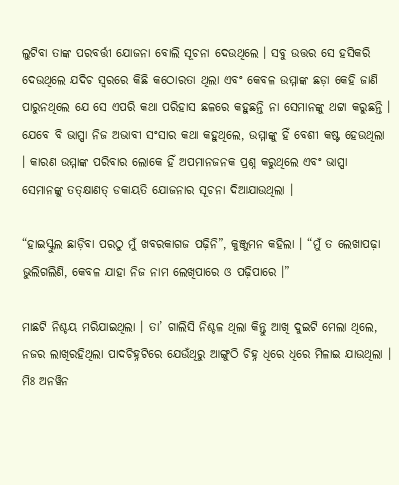ଲୁଟିବା ତାଙ୍କ ପରବର୍ତ୍ତୀ ଯୋଜନା ବୋଲି ସୂଚନା ଦେଉଥିଲେ । ସବୁ ଉତ୍ତର ସେ ହସିକରି ଦେଉଥିଲେ ଯଦିଚ ସ୍ୱରରେ କିଛି କଠୋରତା ଥିଲା ଏବଂ କେବଳ ଉମ୍ମାଙ୍କ ଛଡ଼ା କେହି ଜାଣି ପାରୁନଥିଲେ ଯେ ସେ ଏପରି କଥା ପରିହାସ ଛଳରେ କହୁଛନ୍ତି ନା ସେମାନଙ୍କୁ ଥଟ୍ଟା କରୁଛନ୍ତି । ଯେବେ ବି ଭାପ୍ପା ନିଜ ଅଭାବୀ ସଂସାର କଥା କହୁଥିଲେ, ଉମ୍ମାଙ୍କୁ ହିଁ ବେଶୀ କଷ୍ଟ ହେଉଥିଲା । କାରଣ ଉମ୍ମାଙ୍କ ପରିବାର ଲୋକେ ହିଁ ଅପମାନଜନକ ପ୍ରଶ୍ନ କରୁଥିଲେ ଏବଂ ଭାପ୍ପା ସେମାନଙ୍କୁ ତତ୍କ୍ଷାଣତ୍ ଡକାୟତି ଯୋଜନାର ସୂଚନା ଦିଆଯାଉଥିଲା ।

“ହାଇସ୍କୁଲ ଛାଡ଼ିବା ପରଠୁ ମୁଁ ଖବରକାଗଜ ପଢ଼ିନି”, କୁଞ୍ଜୁମନ କହିଲା । “ମୁଁ ତ ଲେଖାପଢ଼ା ଭୁଲିଗଲିଣି, କେବଳ ଯାହା ନିଜ ନାମ ଲେଖିପାରେ ଓ ପଢ଼ିପାରେ ।”

ମାଛଟି ନିଶ୍ଚୟ ମରିଯାଇଥିଲା । ତା’ ଗାଲିସି ନିଶ୍ଚଳ ଥିଲା କିନ୍ତୁ ଆଖି ଦୁଇଟି ମେଲା ଥିଲେ, ନଜର ଲାଖିରହିଥିଲା ପାଦଚିହ୍ନଟିରେ ଯେଉଁଥିରୁ ଆଙ୍ଗୁଠି ଚିହ୍ନ ଧିରେ ଧିରେ ମିଳାଇ ଯାଉଥିଲା । ମିଃ ଅନୱିନ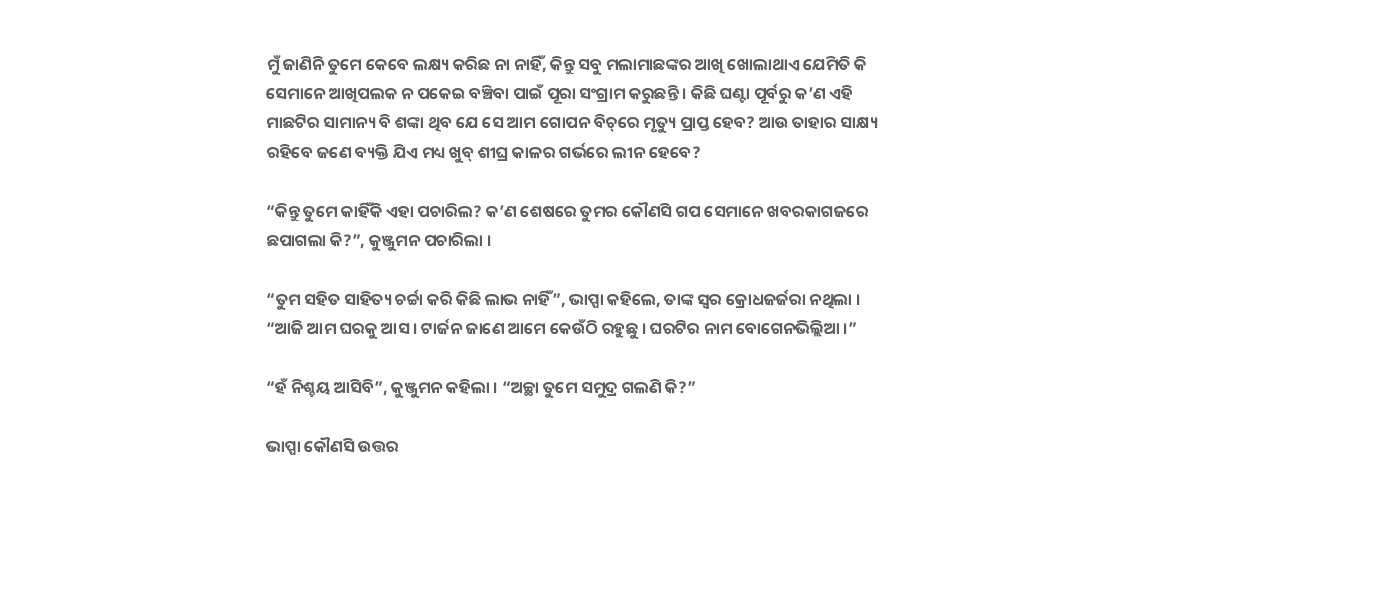ମୁଁ ଜାଣିନି ତୁମେ କେବେ ଲକ୍ଷ୍ୟ କରିଛ ନା ନାହିଁ, କିନ୍ତୁ ସବୁ ମଲାମାଛଙ୍କର ଆଖି ଖୋଲାଥାଏ ଯେମିତି କି ସେମାନେ ଆଖିପଲକ ନ ପକେଇ ବଞ୍ଚିବା ପାଇଁ ପୂରା ସଂଗ୍ରାମ କରୁଛନ୍ତି । କିଛି ଘଣ୍ଟା ପୂର୍ବରୁ କ’ଣ ଏହି ମାଛଟିର ସାମାନ୍ୟ ବି ଶଙ୍କା ଥିବ ଯେ ସେ ଆମ ଗୋପନ ବିଚ୍‌ରେ ମୃତ୍ୟୁ ପ୍ରାପ୍ତ ହେବ? ଆଉ ତାହାର ସାକ୍ଷ୍ୟ ରହିବେ ଜଣେ ବ୍ୟକ୍ତି ଯିଏ ମଧ୍ୟ ଖୁବ୍ ଶୀଘ୍ର କାଳର ଗର୍ଭରେ ଲୀନ ହେବେ?

“କିନ୍ତୁ ତୁମେ କାହିଁକି ଏହା ପଚାରିଲ? କ’ଣ ଶେଷରେ ତୁମର କୌଣସି ଗପ ସେମାନେ ଖବରକାଗଜରେ ଛପାଗଲା କି?”, କୁଞ୍ଜୁମନ ପଚାରିଲା ।

“ତୁମ ସହିତ ସାହିତ୍ୟ ଚର୍ଚ୍ଚା କରି କିଛି ଲାଭ ନାହିଁ”, ଭାପ୍ପା କହିଲେ, ତାଙ୍କ ସ୍ୱର କ୍ରୋଧଜର୍ଜରା ନଥିଲା । “ଆଜି ଆମ ଘରକୁ ଆସ । ଟାର୍ଜନ ଜାଣେ ଆମେ କେଉଁଠି ରହୁଛୁ । ଘରଟିର ନାମ ବୋଗେନଭିଲ୍ଲିଆ ।”

“ହଁ ନିଶ୍ଚୟ ଆସିବି”, କୁଞ୍ଜୁମନ କହିଲା । “ଅଚ୍ଛା ତୁମେ ସମୁଦ୍ର ଗଲଣି କି?”

ଭାପ୍ପା କୌଣସି ଉତ୍ତର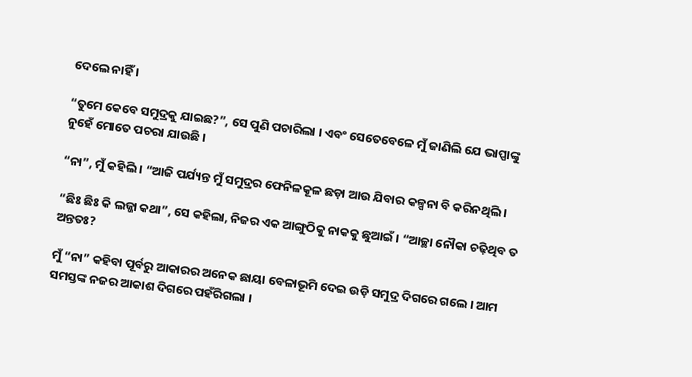ଦେଲେ ନାହିଁ ।

“ତୁମେ କେବେ ସମୁଦ୍ରକୁ ଯାଇଛ?”, ସେ ପୁଣି ପଚାରିଲା । ଏବଂ ସେତେବେଳେ ମୁଁ ଜାଣିଲି ଯେ ଭାପ୍ପାଙ୍କୁ ନୁହେଁ ମୋତେ ପଚରା ଯାଉଛି ।

“ନା”, ମୁଁ କହିଲି । “ଆଜି ପର୍ଯ୍ୟନ୍ତ ମୁଁ ସମୁଦ୍ରର ଫେନିଳକୂଳ ଛଡ଼ା ଆଉ ଯିବାର କଳ୍ପନା ବି କରିନଥିଲି ।

“ଛିଃ ଛିଃ କି ଲଜ୍ଜା କଥା”, ସେ କହିଲା, ନିଜର ଏକ ଆଙ୍ଗୁଠିକୁ ନାକକୁ ଛୁଆଇଁ । “ଆଚ୍ଛା ନୌକା ଚଢ଼ିଥିବ ତ ଅନ୍ତତଃ?

ମୁଁ “ନା” କହିବା ପୂର୍ବରୁ ଆକାରର ଅନେକ ଛାୟା ବେଳାଭୂମି ଦେଇ ଉଡ଼ି ସମୁଦ୍ର ଦିଗରେ ଗଲେ । ଆମ ସମସ୍ତଙ୍କ ନଜର ଆକାଶ ଦିଗରେ ପହଁରିଗଲା ।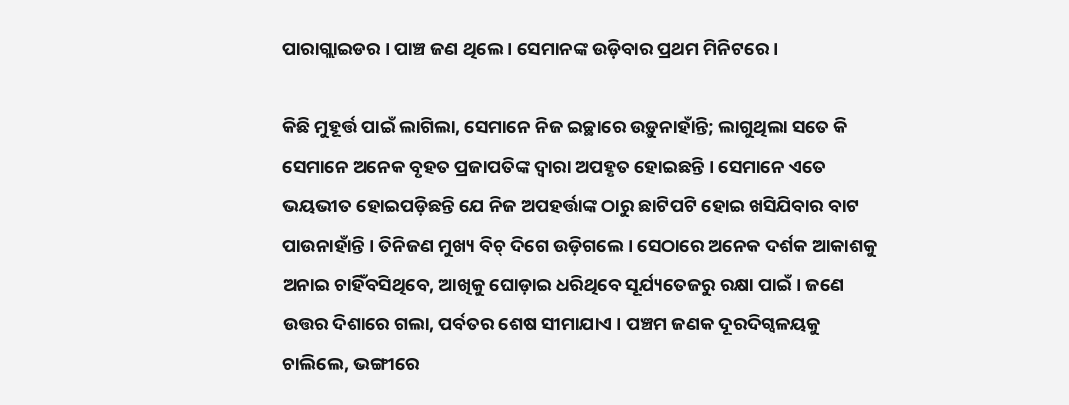ପାରାଗ୍ଲାଇଡର । ପାଞ୍ଚ ଜଣ ଥିଲେ । ସେମାନଙ୍କ ଉଡ଼ିବାର ପ୍ରଥମ ମିନିଟରେ ।

କିଛି ମୁହୂର୍ତ୍ତ ପାଇଁ ଲାଗିଲା, ସେମାନେ ନିଜ ଇଚ୍ଛାରେ ଉଡ଼ୁନାହାଁନ୍ତି; ଲାଗୁଥିଲା ସତେ କି ସେମାନେ ଅନେକ ବୃହତ ପ୍ରଜାପତିଙ୍କ ଦ୍ୱାରା ଅପହୃତ ହୋଇଛନ୍ତି । ସେମାନେ ଏତେ ଭୟଭୀତ ହୋଇପଡ଼ିଛନ୍ତି ଯେ ନିଜ ଅପହର୍ତ୍ତାଙ୍କ ଠାରୁ ଛାଟିପଟି ହୋଇ ଖସିଯିବାର ବାଟ ପାଉନାହାଁନ୍ତି । ତିନିଜଣ ମୁଖ୍ୟ ବିଚ୍ ଦିଗେ ଉଡ଼ିଗଲେ । ସେଠାରେ ଅନେକ ଦର୍ଶକ ଆକାଶକୁ ଅନାଇ ଚାହିଁବସିଥିବେ, ଆଖିକୁ ଘୋଡ଼ାଇ ଧରିଥିବେ ସୂର୍ଯ୍ୟତେଜରୁ ରକ୍ଷା ପାଇଁ । ଜଣେ ଉତ୍ତର ଦିଶାରେ ଗଲା, ପର୍ବତର ଶେଷ ସୀମାଯାଏ । ପଞ୍ଚମ ଜଣକ ଦୂରଦିଗ୍ବଳୟକୁ ଚାଲିଲେ, ଭଙ୍ଗୀରେ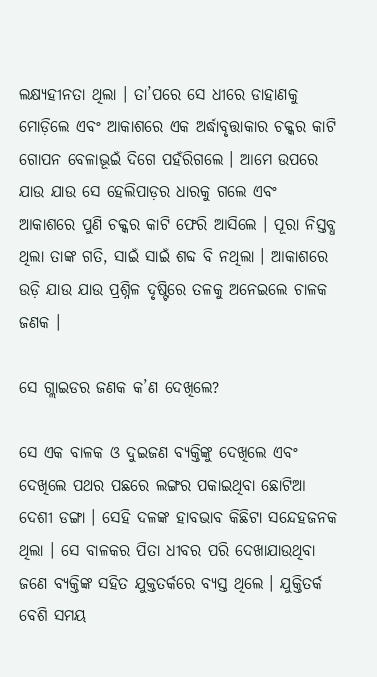ଲକ୍ଷ୍ୟହୀନତା ଥିଲା । ତା’ପରେ ସେ ଧୀରେ ଡାହାଣକୁ ମୋଡ଼ିଲେ ଏବଂ ଆକାଶରେ ଏକ ଅର୍ଦ୍ଧାବୃତ୍ତାକାର ଚକ୍କର କାଟି ଗୋପନ ବେଳାଭୂଇଁ ଦିଗେ ପହଁରିଗଲେ । ଆମେ ଉପରେ ଯାଉ ଯାଉ ସେ ହେଲିପାଡ଼ର ଧାରକୁ ଗଲେ ଏବଂ ଆକାଶରେ ପୁଣି ଚକ୍କର କାଟି ଫେରି ଆସିଲେ । ପୂରା ନିସ୍ତବ୍ଧ ଥିଲା ତାଙ୍କ ଗତି, ସାଇଁ ସାଇଁ ଶବ୍ଦ ବି ନଥିଲା । ଆକାଶରେ ଉଡ଼ି ଯାଉ ଯାଉ ପ୍ରଶ୍ନିଳ ଦୃଷ୍ଟିରେ ତଳକୁ ଅନେଇଲେ ଚାଳକ ଜଣକ ।

ସେ ଗ୍ଲାଇଡର ଜଣକ କ’ଣ ଦେଖିଲେ?

ସେ ଏକ ବାଳକ ଓ ଦୁଇଜଣ ବ୍ୟକ୍ତିଙ୍କୁ ଦେଖିଲେ ଏବଂ ଦେଖିଲେ ପଥର ପଛରେ ଲଙ୍ଗର ପକାଇଥିବା ଛୋଟିଆ ଦେଶୀ ଡଙ୍ଗା । ସେହି ଦଳଙ୍କ ହାବଭାବ କିଛିଟା ସନ୍ଦେହଜନକ ଥିଲା । ସେ ବାଳକର ପିତା ଧୀବର ପରି ଦେଖାଯାଉଥିବା ଜଣେ ବ୍ୟକ୍ତିଙ୍କ ସହିତ ଯୁକ୍ତତର୍କରେ ବ୍ୟସ୍ତ ଥିଲେ । ଯୁକ୍ତିତର୍କ ବେଶି ସମୟ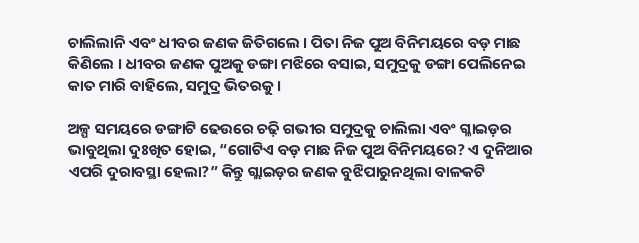ଚାଲିଲାନି ଏବଂ ଧୀବର ଜଣକ ଜିତିଗଲେ । ପିତା ନିଜ ପୁଅ ବିନିମୟରେ ବଡ଼ ମାଛ କିଣିଲେ । ଧୀବର ଜଣକ ପୁଅକୁ ଡଙ୍ଗା ମଝିରେ ବସାଇ, ସମୁଦ୍ରକୁ ଡଙ୍ଗା ପେଲିନେଇ କାତ ମାରି ବାହିଲେ, ସମୁଦ୍ର ଭିତରକୁ ।

ଅଳ୍ପ ସମୟରେ ଡଙ୍ଗାଟି ଢେଉରେ ଚଢ଼ି ଗଭୀର ସମୁଦ୍ରକୁ ଚାଲିଲା ଏବଂ ଗ୍ଳାଇଡ଼ର ଭାବୁଥିଲା ଦୁଃଖିତ ହୋଇ, “ଗୋଟିଏ ବଡ଼ ମାଛ ନିଜ ପୁଅ ବିନିମୟରେ? ଏ ଦୁନିଆର ଏପରି ଦୁରାବସ୍ଥା ହେଲା?” କିନ୍ତୁ ଗ୍ଲାଇଡ଼ର ଜଣକ ବୁଝିପାରୁନଥିଲା ବାଳକଟି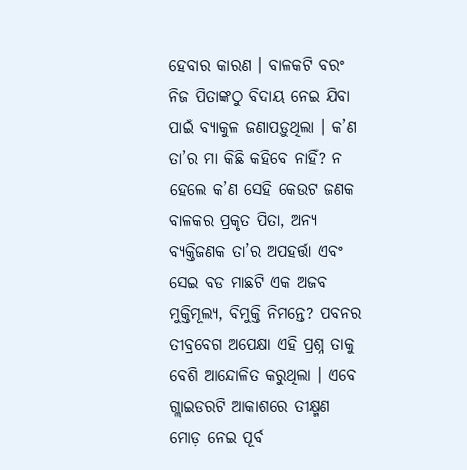ହେବାର କାରଣ । ବାଳକଟି ବରଂ ନିଜ ପିତାଙ୍କଠୁ ବିଦାୟ ନେଇ ଯିବା ପାଇଁ ବ୍ୟାକୁଳ ଜଣାପଡ଼ୁଥିଲା । କ’ଣ ତା’ର ମା କିଛି କହିବେ ନାହିଁ? ନ ହେଲେ କ’ଣ ସେହି କେଉଟ ଜଣକ ବାଳକର ପ୍ରକୃତ ପିତା, ଅନ୍ୟ ବ୍ୟକ୍ତିଜଣକ ତା’ର ଅପହର୍ତ୍ତା ଏବଂ ସେଇ ବଡ ମାଛଟି ଏକ ଅଜବ ମୁକ୍ତିମୂଲ୍ୟ, ବିମୁକ୍ତି ନିମନ୍ତେ? ପବନର ତୀବ୍ରବେଗ ଅପେକ୍ଷା ଏହି ପ୍ରଶ୍ନ ତାକୁ ବେଶି ଆନ୍ଦୋଳିତ କରୁଥିଲା । ଏବେ ଗ୍ଲାଇଡରଟି ଆକାଶରେ ତୀକ୍ଷ୍ମଣ ମୋଡ଼ ନେଇ ପୂର୍ବ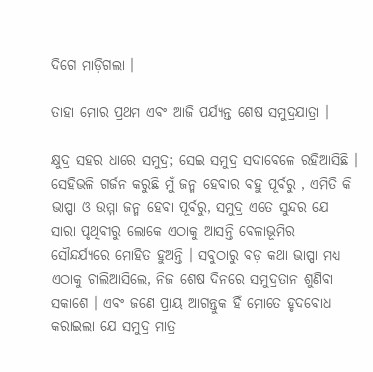ଦିଗେ ମାଡ଼ିଗଲା ।

ତାହା ମୋର ପ୍ରଥମ ଏବଂ ଆଜି ପର୍ଯ୍ୟନ୍ତ ଶେଷ ସମୁଦ୍ରଯାତ୍ରା ।

କ୍ଷୁଦ୍ର ସହର ଧାରେ ସମୁଦ୍ର; ସେଇ ସମୁଦ୍ର ସଦାବେଳେ ରହିଆସିଛି । ସେହିଭଳି ଗର୍ଜନ କରୁଛି ମୁଁ ଜନ୍ମ ହେବାର ବହୁ ପୂର୍ବରୁ , ଏମିତି କି ଭାପ୍ପା ଓ ଉମ୍ମା ଜନ୍ମ ହେବା ପୂର୍ବରୁ, ସମୁଦ୍ର ଏତେ ସୁନ୍ଦର ଯେ ସାରା ପୃଥିବୀରୁ ଲୋକେ ଏଠାକୁ ଆସନ୍ତି ବେଳାଭୂମିର ସୌନ୍ଦର୍ଯ୍ୟରେ ମୋହିତ ହୁଅନ୍ତି । ସବୁଠାରୁ ବଡ଼ କଥା ଭାପ୍ପା ମଧ୍ୟ ଏଠାକୁ ଚାଲିଆସିଲେ, ନିଜ ଶେଷ ଦିନରେ ସମୁଦ୍ରତାନ ଶୁଣିବା ସକାଶେ । ଏବଂ ଜଣେ ପ୍ରାୟ ଆଗନ୍ତୁକ ହିଁ ମୋତେ ହୃଦବୋଧ କରାଇଲା ଯେ ସମୁଦ୍ର ମାତ୍ର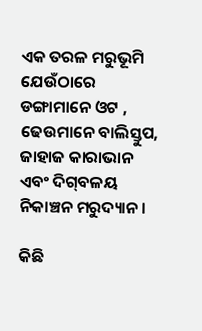ଏକ ତରଳ ମରୁଭୂମି ଯେଉଁଠାରେ ଡଙ୍ଗାମାନେ ଓଟ , ଢେଉମାନେ ବାଲିସ୍ତୁପ, ଜାହାଜ କାରାଭାନ ଏବଂ ଦିଗ୍‌ବଳୟ ନିକାଞ୍ଚନ ମରୁଦ୍ୟାନ ।

କିଛି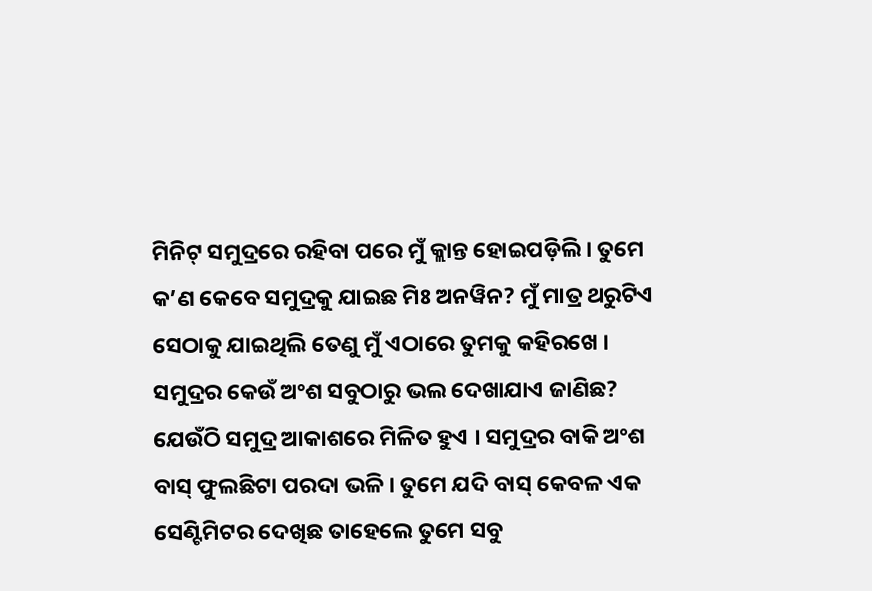ମିନିଟ୍‌ ସମୁଦ୍ରରେ ରହିବା ପରେ ମୁଁ କ୍ଲାନ୍ତ ହୋଇପଡ଼ିଲି । ତୁମେ କ’ଣ କେବେ ସମୁଦ୍ରକୁ ଯାଇଛ ମିଃ ଅନୱିନ? ମୁଁ ମାତ୍ର ଥରୁଟିଏ ସେଠାକୁ ଯାଇଥିଲି ତେଣୁ ମୁଁ ଏଠାରେ ତୁମକୁ କହିରଖେ । ସମୁଦ୍ରର କେଉଁ ଅଂଶ ସବୁଠାରୁ ଭଲ ଦେଖାଯାଏ ଜାଣିଛ? ଯେଉଁଠି ସମୁଦ୍ର ଆକାଶରେ ମିଳିତ ହୁଏ । ସମୁଦ୍ରର ବାକି ଅଂଶ ବାସ୍ ଫୁଲଛିଟା ପରଦା ଭଳି । ତୁମେ ଯଦି ବାସ୍ କେବଳ ଏକ ସେଣ୍ଟିମିଟର ଦେଖିଛ ତାହେଲେ ତୁମେ ସବୁ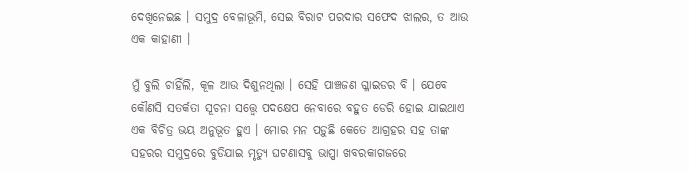ଦେଖିନେଇଛ । ସମୁଦ୍ର ବେଳାଭୂମି, ସେଇ ବିରାଟ ପରଦାର ସଫେଦ ଝାଲର, ତ ଆଉ ଏକ କାହାଣୀ ।

ମୁଁ ବୁଲି ଚାହିଁଲି, କୂଳ ଆଉ ଦିଶୁନଥିଲା । ସେହି ପାଞ୍ଚଜଣ ଗ୍ଳାଇଡର ବି । ଯେବେ କୌଣସି ସତର୍କତା ସୂଚନା ସତ୍ତ୍ୱେ ପଦକ୍ଷେପ ନେବାରେ ବହୁତ ଡେରି ହୋଇ ଯାଇଥାଏ ଏକ ବିଚିତ୍ର ଭୟ ଅନୁଭୂତ ହୁଏ । ମୋର ମନ ପଡ଼ୁଛି କେତେ ଆଗ୍ରହର ସହ ତାଙ୍କ ସହରର ସମୁଦ୍ରରେ ବୁଡିଯାଇ ମୃତ୍ୟୁ ଘଟଣାସବୁ ଭାପ୍ପା ଖବରକାଗଜରେ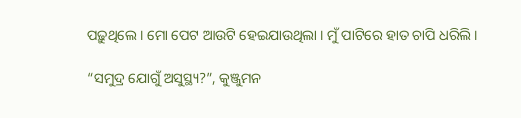ପଢ଼ୁଥିଲେ । ମୋ ପେଟ ଆଉଟି ହେଇଯାଉଥିଲା । ମୁଁ ପାଟିରେ ହାତ ଚାପି ଧରିଲି ।

“ସମୁଦ୍ର ଯୋଗୁଁ ଅସୁସ୍ଥ୍ୟ?”, କୁଞ୍ଜୁମନ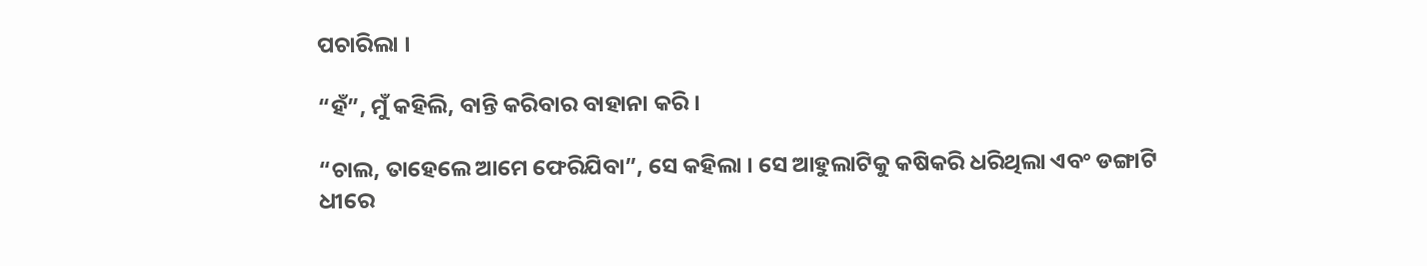ପଚାରିଲା ।

“ହଁ”, ମୁଁ କହିଲି, ବାନ୍ତି କରିବାର ବାହାନା କରି ।

“ଚାଲ, ତାହେଲେ ଆମେ ଫେରିଯିବା”, ସେ କହିଲା । ସେ ଆହୁଲାଟିକୁ କଷିକରି ଧରିଥିଲା ଏବଂ ଡଙ୍ଗାଟି ଧୀରେ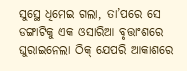ସୁସ୍ଥେ ଧିମେଇ ଗଲା, ତା’ପରେ ସେ ଡଙ୍ଗାଟିକୁ ଏକ ଓସାରିଆ ବୃତ୍ତାଂଶରେ ଘୁରାଇନେଲା ଠିକ୍ ଯେପରି ଆକାଶରେ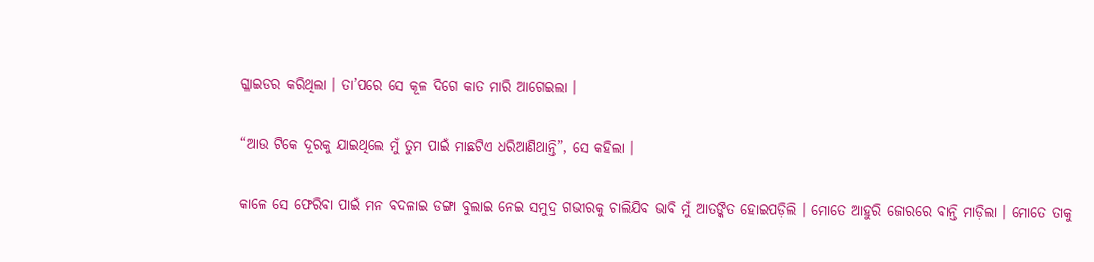ଗ୍ଳାଇଡର କରିଥିଲା । ତା’ପରେ ସେ କୂଳ ଦିଗେ କାତ ମାରି ଆଗେଇଲା ।

“ଆଉ ଟିକେ ଦୂରକୁ ଯାଇଥିଲେ ମୁଁ ତୁମ ପାଇଁ ମାଛଟିଏ ଧରିଆଣିଥାନ୍ତି”, ସେ କହିଲା ।

କାଳେ ସେ ଫେରିବା ପାଇଁ ମନ ବଦଳାଇ ଡଙ୍ଗା ବୁଲାଇ ନେଇ ସମୁଦ୍ର ଗଭୀରକୁ ଚାଲିଯିବ ଭାବି ମୁଁ ଆତଙ୍କିତ ହୋଇପଡ଼ିଲି । ମୋତେ ଆହୁରି ଜୋରରେ ବାନ୍ତି ମାଡ଼ିଲା । ମୋତେ ତାକୁ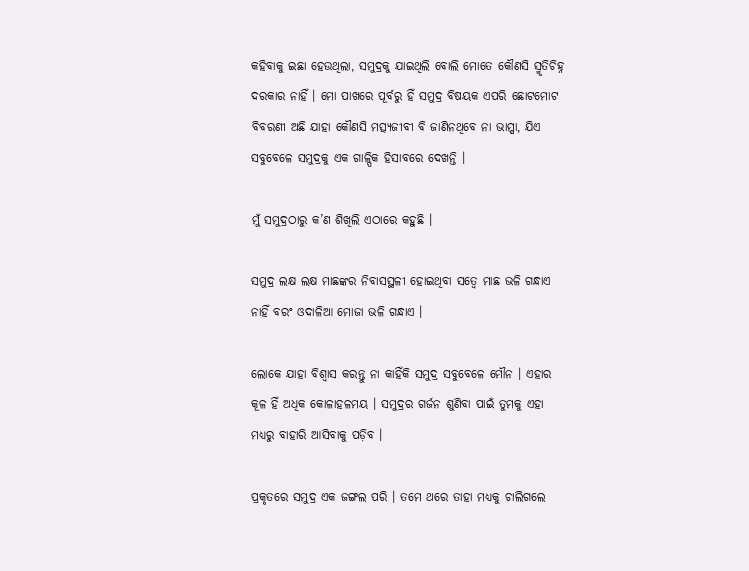କହିବାକୁ ଇଛା ହେଉଥିଲା, ସମୁଦ୍ରକୁ ଯାଇଥିଲି ବୋଲି ମୋତେ କୌଣସି ସ୍ମୃତିଚିହ୍ନ ଦରକାର ନାହିଁ । ମୋ ପାଖରେ ପୂର୍ବରୁ ହିଁ ସମୁଦ୍ର ବିଷୟକ ଏପରି ଛୋଟମୋଟ ବିବରଣୀ ଅଛି ଯାହା କୌଣସି ମତ୍ସ୍ୟଜୀବୀ ବି ଜାଣିନଥିବେ ନା ଭାପ୍ପା, ଯିଏ ସବୁବେଳେ ସମୁଦ୍ରକୁ ଏକ ଗାଳ୍ପିକ ହିସାବରେ ଦେଖନ୍ତି ।

ମୁଁ ସମୁଦ୍ରଠାରୁ କ’ଣ ଶିଖିଲି ଏଠାରେ କହୁଛି ।

ସମୁଦ୍ର ଲକ୍ଷ ଲକ୍ଷ ମାଛଙ୍କର ନିବାସସ୍ଥଳୀ ହୋଇଥିବା ସତ୍ୱେ ମାଛ ଭଳି ଗନ୍ଧାଏ ନାହିଁ ବରଂ ଓଦାଳିଆ ମୋଜା ଭଳି ଗନ୍ଧାଏ ।

ଲୋକେ ଯାହା ବିଶ୍ୱାସ କରନ୍ତୁ ନା କାହିଁକି ସମୁଦ୍ର ସବୁବେଳେ ମୌନ । ଏହାର କୂଳ ହିଁ ଅଧିକ କୋଳାହଳମୟ । ସମୁଦ୍ରର ଗର୍ଜନ ଶୁଣିବା ପାଇଁ ତୁମକୁ ଏହା ମଧ୍ୟରୁ ବାହାରି ଆସିବାକୁ ପଡ଼ିବ ।

ପ୍ରକୃତରେ ସମୁଦ୍ର ଏକ ଜଙ୍ଗଲ ପରି । ତମେ ଥରେ ତାହା ମଧ୍ୟକୁ ଚାଲିଗଲେ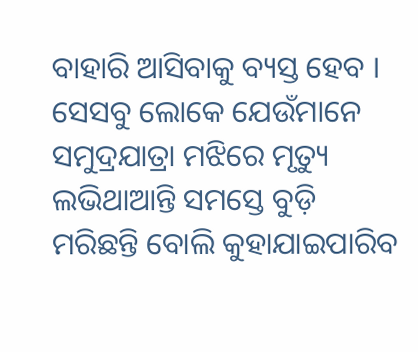ବାହାରି ଆସିବାକୁ ବ୍ୟସ୍ତ ହେବ । ସେସବୁ ଲୋକେ ଯେଉଁମାନେ ସମୁଦ୍ରଯାତ୍ରା ମଝିରେ ମୃତ୍ୟୁ ଲଭିଥାଆନ୍ତି ସମସ୍ତେ ବୁଡ଼ି ମରିଛନ୍ତି ବୋଲି କୁହାଯାଇପାରିବ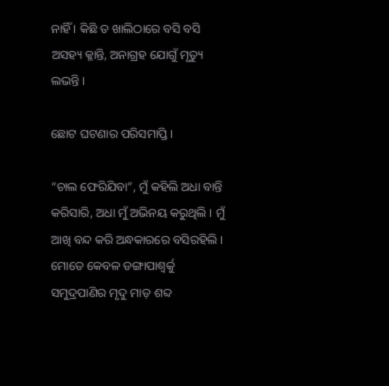ନାହିଁ । କିଛି ତ ଖାଲିଠାରେ ବସି ବସି ଅସହ୍ୟ କ୍ଳାନ୍ତି, ଅନାଗ୍ରହ ଯୋଗୁଁ ମୃତ୍ୟୁ ଲଭନ୍ତି ।

ଛୋଟ ଘଟଣାର ପରିସମାପ୍ତି ।

“ଚାଲ ଫେରିଯିବା”, ମୁଁ କହିଲି ଅଧା ବାନ୍ତି କରିସାରି, ଅଧା ମୁଁ ଅଭିନୟ କରୁଥିଲି । ମୁଁ ଆଖି ବନ୍ଦ କରି ଅନ୍ଧକାରରେ ବସିରହିଲି । ମୋତେ କେବଳ ଡଙ୍ଗାପାଶ୍ୱର୍କୁ ସମୁଦ୍ରପାଣିର ମୃଦୁ ମାଡ଼ ଶବ୍ଦ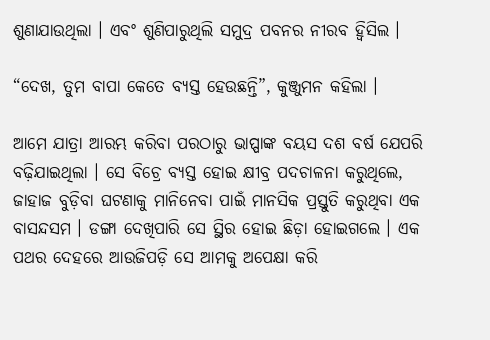ଶୁଣାଯାଉଥିଲା । ଏବଂ ଶୁଣିପାରୁଥିଲି ସମୁଦ୍ର ପବନର ନୀରବ ହ୍ୱିସିଲ ।

“ଦେଖ, ତୁମ ବାପା କେତେ ବ୍ୟସ୍ତ ହେଉଛନ୍ତି”, କୁଞ୍ଜୁମନ କହିଲା ।

ଆମେ ଯାତ୍ରା ଆରମ୍ଭ କରିବା ପରଠାରୁ ଭାପ୍ପାଙ୍କ ବୟସ ଦଶ ବର୍ଷ ଯେପରି ବଢ଼ିଯାଇଥିଲା । ସେ ବିଚ୍ରେ ବ୍ୟସ୍ତ ହୋଇ କ୍ଷୀବ୍ର ପଦଚାଳନା କରୁଥିଲେ, ଜାହାଜ ବୁଡ଼ିବା ଘଟଣାକୁ ମାନିନେବା ପାଇଁ ମାନସିକ ପ୍ରସ୍ତୁତି କରୁଥିବା ଏକ ବାସନ୍ଦସମ । ଡଙ୍ଗା ଦେଖିପାରି ସେ ସ୍ଥିର ହୋଇ ଛିଡ଼ା ହୋଇଗଲେ । ଏକ ପଥର ଦେହରେ ଆଉଜିପଡ଼ି ସେ ଆମକୁ ଅପେକ୍ଷା କରି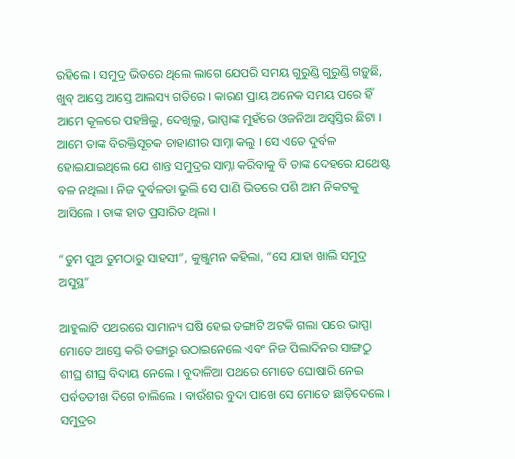ରହିଲେ । ସମୁଦ୍ର ଭିତରେ ଥିଲେ ଲାଗେ ଯେପରି ସମୟ ଗୁରୁଣ୍ଡି ଗୁରୁଣ୍ଡି ଗଡ଼ୁଛି, ଖୁବ୍ ଆସ୍ତେ ଆସ୍ତେ ଆଲସ୍ୟ ଗତିରେ । କାରଣ ପ୍ରାୟ ଅନେକ ସମୟ ପରେ ହିଁ ଆମେ କୂଳରେ ପହଞ୍ଚିଲୁ, ଦେଖିଲୁ, ଭାପ୍ପାଙ୍କ ମୁହଁରେ ଓଜନିଆ ଅସ୍ୱସ୍ତିର ଛିଟା । ଆମେ ତାଙ୍କ ବିରକ୍ତିସୂଚକ ଚାହାଣୀର ସାମ୍ନା କଲୁ । ସେ ଏତେ ଦୁର୍ବଳ ହୋଇଯାଇଥିଲେ ଯେ ଶାନ୍ତ ସମୁଦ୍ରର ସାମ୍ନା କରିବାକୁ ବି ତାଙ୍କ ଦେହରେ ଯଥେଷ୍ଟ ବଳ ନଥିଲା । ନିଜ ଦୁର୍ବଳତା ଭୁଲି ସେ ପାଣି ଭିତରେ ପଶି ଆମ ନିକଟକୁ ଆସିଲେ । ତାଙ୍କ ହାତ ପ୍ରସାରିତ ଥିଲା ।

“ତୁମ ପୁଅ ତୁମଠାରୁ ସାହସୀ”, କୁଞ୍ଜୁମନ କହିଲା, “ସେ ଯାହା ଖାଲି ସମୁଦ୍ର ଅସୁସ୍ଥ”

ଆହୁଲାଟି ପଥରରେ ସାମାନ୍ୟ ଘଷି ହେଇ ଡଙ୍ଗାଟି ଅଟକି ଗଲା ପରେ ଭାପ୍ପା ମୋତେ ଆସ୍ତେ କରି ଡଙ୍ଗାରୁ ଉଠାଇନେଲେ ଏବଂ ନିଜ ପିଲାଦିନର ସାଙ୍ଗଠୁ ଶୀଘ୍ର ଶୀଘ୍ର ବିଦାୟ ନେଲେ । ବୁଦାଳିଆ ପଥରେ ମୋତେ ଘୋଷାରି ନେଇ ପର୍ବତତୀଖ ଦିଗେ ଚାଲିଲେ । ବାଉଁଶର ବୁଦା ପାଖେ ସେ ମୋତେ ଛାଡ଼ିଦେଲେ । ସମୁଦ୍ରର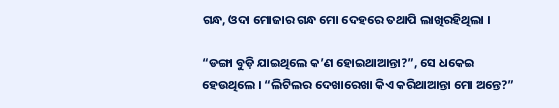ଗନ୍ଧ, ଓଦା ମୋଜାର ଗନ୍ଧ ମୋ ଦେହରେ ତଥାପି ଲାଖିରହିଥିଲା ।

“ଡଙ୍ଗା ବୁଡ଼ି ଯାଇଥିଲେ କ’ଣ ହୋଇଥାଆନ୍ତା?”, ସେ ଧକେଇ ହେଉଥିଲେ । “ଲିଟିଲର ଦେଖାରେଖା କିଏ କରିଥାଆନ୍ତା ମୋ ଅନ୍ତେ?”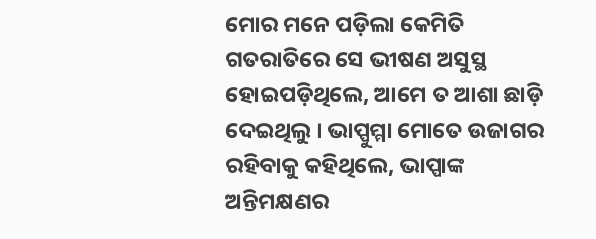ମୋର ମନେ ପଡ଼ିଲା କେମିତି ଗତରାତିରେ ସେ ଭୀଷଣ ଅସୁସ୍ଥ ହୋଇପଡ଼ିଥିଲେ, ଆମେ ତ ଆଶା ଛାଡ଼ି ଦେଇଥିଲୁ । ଭାପ୍ପୁମ୍ମା ମୋତେ ଉଜାଗର ରହିବାକୁ କହିଥିଲେ, ଭାପ୍ପାଙ୍କ ଅନ୍ତିମକ୍ଷଣର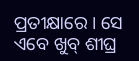ପ୍ରତୀକ୍ଷାରେ । ସେ ଏବେ ଖୁବ୍ ଶୀଘ୍ର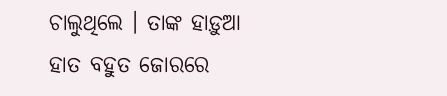ଚାଲୁଥିଲେ । ତାଙ୍କ ହାଡ଼ୁଆ ହାତ ବହୁତ ଜୋରରେ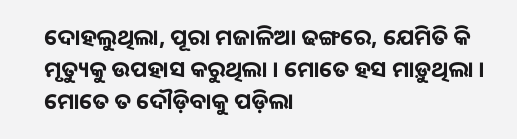ଦୋହଲୁଥିଲା, ପୂରା ମଜାଳିଆ ଢଙ୍ଗରେ, ଯେମିତି କି ମୃତ୍ୟୁକୁ ଉପହାସ କରୁଥିଲା । ମୋତେ ହସ ମାଡ଼ୁଥିଲା । ମୋତେ ତ ଦୌଡ଼ିବାକୁ ପଡ଼ିଲା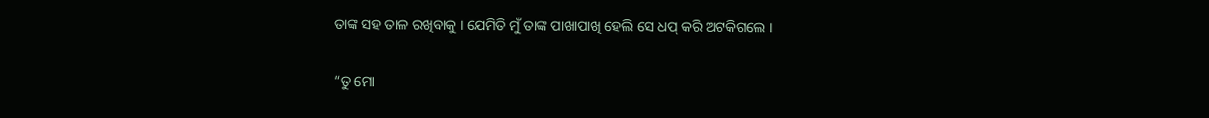ତାଙ୍କ ସହ ତାଳ ରଖିବାକୁ । ଯେମିତି ମୁଁ ତାଙ୍କ ପାଖାପାଖି ହେଲି ସେ ଧପ୍ କରି ଅଟକିଗଲେ ।

“ତୁ ମୋ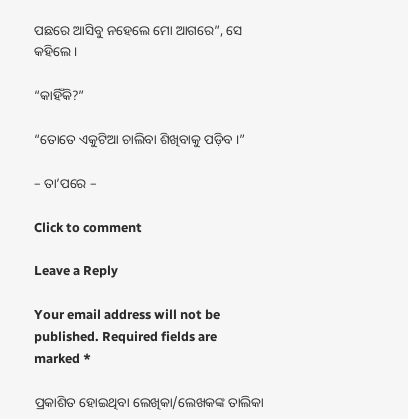ପଛରେ ଆସିବୁ ନହେଲେ ମୋ ଆଗରେ”, ସେ କହିଲେ ।

“କାହିଁକି?”

“ତୋତେ ଏକୁଟିଆ ଚାଲିବା ଶିଖିବାକୁ ପଡ଼ିବ ।”

– ତା’ପରେ –

Click to comment

Leave a Reply

Your email address will not be published. Required fields are marked *

ପ୍ରକାଶିତ ହୋଇଥିବା ଲେଖିକା/ଲେଖକଙ୍କ ତାଲିକା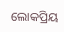ଲୋକପ୍ରିୟ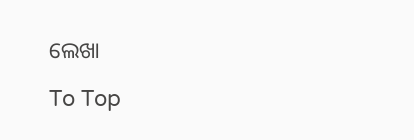ଲେଖା

To Top